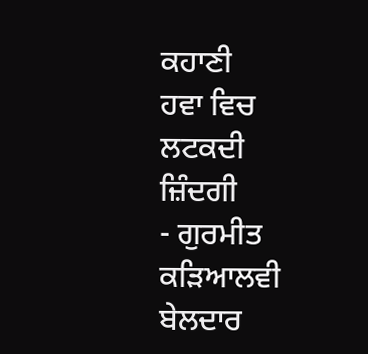ਕਹਾਣੀ
ਹਵਾ ਵਿਚ ਲਟਕਦੀ ਜ਼ਿੰਦਗੀ
- ਗੁਰਮੀਤ ਕੜਿਆਲਵੀ
ਬੇਲਦਾਰ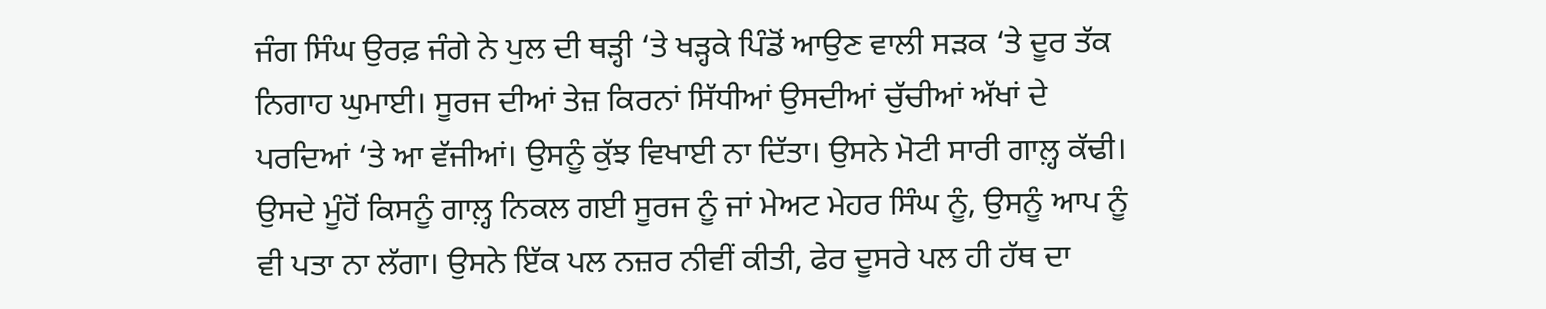ਜੰਗ ਸਿੰਘ ਉਰਫ਼ ਜੰਗੇ ਨੇ ਪੁਲ ਦੀ ਥੜ੍ਹੀ ‘ਤੇ ਖੜ੍ਹਕੇ ਪਿੰਡੋਂ ਆਉਣ ਵਾਲੀ ਸੜਕ ‘ਤੇ ਦੂਰ ਤੱਕ ਨਿਗਾਹ ਘੁਮਾਈ। ਸੂਰਜ ਦੀਆਂ ਤੇਜ਼ ਕਿਰਨਾਂ ਸਿੱਧੀਆਂ ਉਸਦੀਆਂ ਚੁੱਚੀਆਂ ਅੱਖਾਂ ਦੇ ਪਰਦਿਆਂ ‘ਤੇ ਆ ਵੱਜੀਆਂ। ਉਸਨੂੰ ਕੁੱਝ ਵਿਖਾਈ ਨਾ ਦਿੱਤਾ। ਉਸਨੇ ਮੋਟੀ ਸਾਰੀ ਗਾਲ਼੍ਹ ਕੱਢੀ। ਉਸਦੇ ਮੂੰਹੋਂ ਕਿਸਨੂੰ ਗਾਲ਼੍ਹ ਨਿਕਲ ਗਈ ਸੂਰਜ ਨੂੰ ਜਾਂ ਮੇਅਟ ਮੇਹਰ ਸਿੰਘ ਨੂੰ, ਉਸਨੂੰ ਆਪ ਨੂੰ ਵੀ ਪਤਾ ਨਾ ਲੱਗਾ। ਉਸਨੇ ਇੱਕ ਪਲ ਨਜ਼ਰ ਨੀਵੀਂ ਕੀਤੀ, ਫੇਰ ਦੂਸਰੇ ਪਲ ਹੀ ਹੱਥ ਦਾ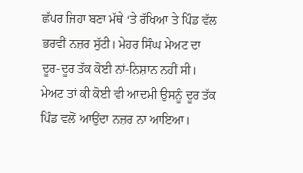ਛੱਪਰ ਜਿਹਾ ਬਣਾ ਮੱਥੇ ‘ਤੇ ਰੱਖਿਆ ਤੇ ਪਿੰਡ ਵੱਲ ਭਰਵੀਂ ਨਜ਼ਰ ਸੁੱਟੀ। ਮੇਹਰ ਸਿੰਘ ਮੇਅਟ ਦਾ ਦੂਰ-ਦੂਰ ਤੱਕ ਕੋਈ ਨਾਂ-ਨਿਸ਼ਾਨ ਨਹੀਂ ਸੀ। ਮੇਅਟ ਤਾਂ ਕੀ ਕੋਈ ਵੀ ਆਦਮੀ ਉਸਨੂੰ ਦੂਰ ਤੱਕ ਪਿੰਡ ਵਲੋਂ ਆਉਂਦਾ ਨਜ਼ਰ ਨਾ ਆਇਆ।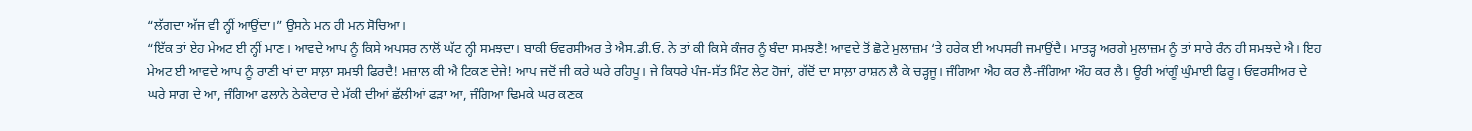“ਲੱਗਦਾ ਅੱਜ ਵੀ ਨ੍ਹੀਂ ਆਉਂਦਾ।” ਉਸਨੇ ਮਨ ਹੀ ਮਨ ਸੋਚਿਆ।
“ਇੱਕ ਤਾਂ ਏਹ ਮੇਅਟ ਈ ਨ੍ਹੀਂ ਮਾਣ। ਆਵਦੇ ਆਪ ਨੂੰ ਕਿਸੇ ਅਪਸਰ ਨਾਲੋਂ ਘੱਟ ਨ੍ਹੀ ਸਮਝਦਾ। ਬਾਕੀ ਓਵਰਸੀਅਰ ਤੇ ਐਸ.ਡੀ.ਓ. ਨੇ ਤਾਂ ਕੀ ਕਿਸੇ ਕੰਜਰ ਨੂੰ ਬੰਦਾ ਸਮਝਣੈ! ਆਵਦੇ ਤੋਂ ਛੋਟੇ ਮੁਲਾਜ਼ਮ ‘ਤੇ ਹਰੇਕ ਈ ਅਪਸਰੀ ਜਮਾਉਂਦੈ। ਮਾਤੜ੍ਹ ਅਰਗੇ ਮੁਲਾਜ਼ਮ ਨੂੰ ਤਾਂ ਸਾਰੇ ਰੰਨ ਹੀ ਸਮਝਦੇ ਐ। ਇਹ ਮੇਅਟ ਈ ਆਵਦੇ ਆਪ ਨੂੰ ਰਾਣੀ ਖਾਂ ਦਾ ਸਾਲ਼ਾ ਸਮਝੀ ਫਿਰਦੈ! ਮਜ਼ਾਲ ਕੀ ਐ ਟਿਕਣ ਦੇਜੇ! ਆਪ ਜਦੋਂ ਜੀ ਕਰੇ ਘਰੇ ਰਹਿਪੂ। ਜੇ ਕਿਧਰੇ ਪੰਜ-ਸੱਤ ਮਿੰਟ ਲੇਟ ਹੋਜਾਂ, ਗੱਦੋਂ ਦਾ ਸਾਲ਼ਾ ਰਾਸ਼ਨ ਲੈ ਕੇ ਚੜ੍ਹਜੂ। ਜੰਗਿਆ ਐਹ ਕਰ ਲੈ-ਜੰਗਿਆ ਔਹ ਕਰ ਲੈ। ਊਰੀ ਆਂਗੂੰ ਘੁੰਮਾਈ ਫਿਰੂ। ਓਵਰਸੀਅਰ ਦੇ ਘਰੇ ਸਾਗ ਦੇ ਆ, ਜੰਗਿਆ ਫਲਾਨੇ ਠੇਕੇਦਾਰ ਦੇ ਮੱਕੀ ਦੀਆਂ ਛੱਲੀਆਂ ਫੜਾ ਆ, ਜੰਗਿਆ ਢਿਮਕੇ ਘਰ ਕਣਕ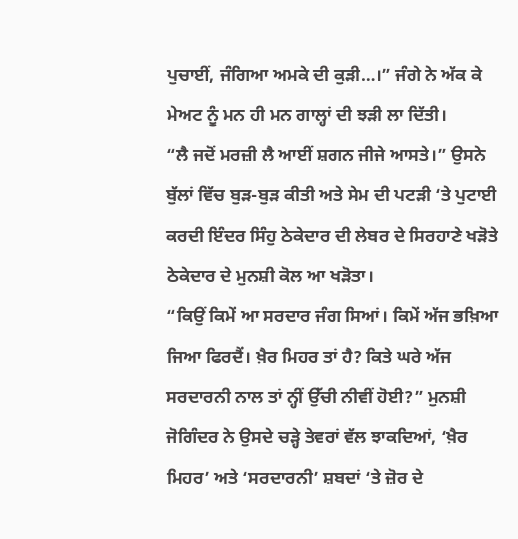ਪੁਚਾਈਂ, ਜੰਗਿਆ ਅਮਕੇ ਦੀ ਕੁੜੀ…।” ਜੰਗੇ ਨੇ ਅੱਕ ਕੇ ਮੇਅਟ ਨੂੰ ਮਨ ਹੀ ਮਨ ਗਾਲ੍ਹਾਂ ਦੀ ਝੜੀ ਲਾ ਦਿੱਤੀ।
“ਲੈ ਜਦੋਂ ਮਰਜ਼ੀ ਲੈ ਆਈਂ ਸ਼ਗਨ ਜੀਜੇ ਆਸਤੇ।” ਉਸਨੇ ਬੁੱਲਾਂ ਵਿੱਚ ਬੁੜ-ਬੁੜ ਕੀਤੀ ਅਤੇ ਸੇਮ ਦੀ ਪਟੜੀ ‘ਤੇ ਪੁਟਾਈ ਕਰਦੀ ਇੰਦਰ ਸਿੰਹੁ ਠੇਕੇਦਾਰ ਦੀ ਲੇਬਰ ਦੇ ਸਿਰਹਾਣੇ ਖੜੋਤੇ ਠੇਕੇਦਾਰ ਦੇ ਮੁਨਸ਼ੀ ਕੋਲ ਆ ਖੜੋਤਾ।
“ਕਿਉਂ ਕਿਮੇਂ ਆ ਸਰਦਾਰ ਜੰਗ ਸਿਆਂ। ਕਿਮੇਂ ਅੱਜ ਭਖ਼ਿਆ ਜਿਆ ਫਿਰਦੈਂ। ਖ਼ੈਰ ਮਿਹਰ ਤਾਂ ਹੈ? ਕਿਤੇ ਘਰੇ ਅੱਜ ਸਰਦਾਰਨੀ ਨਾਲ ਤਾਂ ਨ੍ਹੀਂ ਉੱਚੀ ਨੀਵੀਂ ਹੋਈ?” ਮੁਨਸ਼ੀ ਜੋਗਿੰਦਰ ਨੇ ਉਸਦੇ ਚੜ੍ਹੇ ਤੇਵਰਾਂ ਵੱਲ ਝਾਕਦਿਆਂ, ‘ਖ਼ੈਰ ਮਿਹਰ’ ਅਤੇ ‘ਸਰਦਾਰਨੀ’ ਸ਼ਬਦਾਂ ‘ਤੇ ਜ਼ੋਰ ਦੇ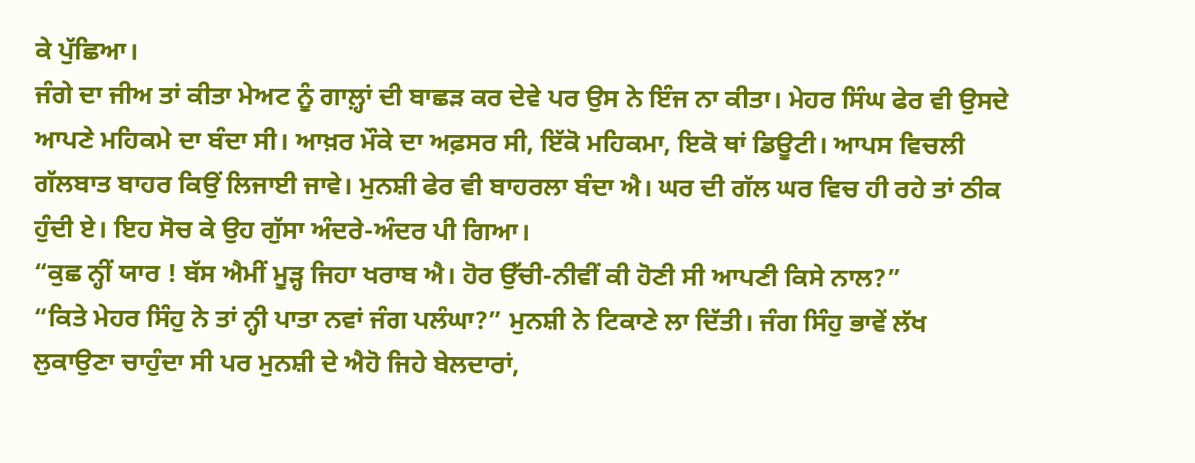ਕੇ ਪੁੱਛਿਆ।
ਜੰਗੇ ਦਾ ਜੀਅ ਤਾਂ ਕੀਤਾ ਮੇਅਟ ਨੂੰ ਗਾਲ਼੍ਹਾਂ ਦੀ ਬਾਛੜ ਕਰ ਦੇਵੇ ਪਰ ਉਸ ਨੇ ਇੰਜ ਨਾ ਕੀਤਾ। ਮੇਹਰ ਸਿੰਘ ਫੇਰ ਵੀ ਉਸਦੇ ਆਪਣੇ ਮਹਿਕਮੇ ਦਾ ਬੰਦਾ ਸੀ। ਆਖ਼ਰ ਮੌਕੇ ਦਾ ਅਫ਼ਸਰ ਸੀ, ਇੱਕੋ ਮਹਿਕਮਾ, ਇਕੋ ਥਾਂ ਡਿਊਟੀ। ਆਪਸ ਵਿਚਲੀ ਗੱਲਬਾਤ ਬਾਹਰ ਕਿਉਂ ਲਿਜਾਈ ਜਾਵੇ। ਮੁਨਸ਼ੀ ਫੇਰ ਵੀ ਬਾਹਰਲਾ ਬੰਦਾ ਐ। ਘਰ ਦੀ ਗੱਲ ਘਰ ਵਿਚ ਹੀ ਰਹੇ ਤਾਂ ਠੀਕ ਹੁੰਦੀ ਏ। ਇਹ ਸੋਚ ਕੇ ਉਹ ਗੁੱਸਾ ਅੰਦਰੇ-ਅੰਦਰ ਪੀ ਗਿਆ।
“ਕੁਛ ਨ੍ਹੀਂ ਯਾਰ ! ਬੱਸ ਐਮੀਂ ਮੂੜ੍ਹ ਜਿਹਾ ਖਰਾਬ ਐ। ਹੋਰ ਉੱਚੀ-ਨੀਵੀਂ ਕੀ ਹੋਣੀ ਸੀ ਆਪਣੀ ਕਿਸੇ ਨਾਲ?”
“ਕਿਤੇ ਮੇਹਰ ਸਿੰਹੁ ਨੇ ਤਾਂ ਨ੍ਹੀ ਪਾਤਾ ਨਵਾਂ ਜੰਗ ਪਲੰਘਾ?” ਮੁਨਸ਼ੀ ਨੇ ਟਿਕਾਣੇ ਲਾ ਦਿੱਤੀ। ਜੰਗ ਸਿੰਹੁ ਭਾਵੇਂ ਲੱਖ ਲੁਕਾਉਣਾ ਚਾਹੁੰਦਾ ਸੀ ਪਰ ਮੁਨਸ਼ੀ ਦੇ ਐਹੋ ਜਿਹੇ ਬੇਲਦਾਰਾਂ,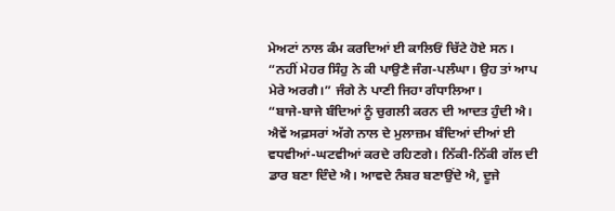ਮੇਅਟਾਂ ਨਾਲ ਕੰਮ ਕਰਦਿਆਂ ਈ ਕਾਲਿਓਂ ਚਿੱਟੇ ਹੋਏ ਸਨ।
“ਨਹੀਂ ਮੇਹਰ ਸਿੰਹੁ ਨੇ ਕੀ ਪਾਉਣੈ ਜੰਗ-ਪਲੰਘਾ। ਉਹ ਤਾਂ ਆਪ ਮੇਰੇ ਅਰਗੈ।” ਜੰਗੇ ਨੇ ਪਾਣੀ ਜਿਹਾ ਗੰਧਾਲਿਆ।
“ਬਾਜੇ-ਬਾਜੇ ਬੰਦਿਆਂ ਨੂੰ ਚੁਗਲੀ ਕਰਨ ਦੀ ਆਦਤ ਹੁੰਦੀ ਐ। ਐਵੇਂ ਅਫ਼ਸਰਾਂ ਅੱਗੇ ਨਾਲ ਦੇ ਮੁਲਾਜ਼ਮ ਬੰਦਿਆਂ ਦੀਆਂ ਈ ਵਧਵੀਆਂ-ਘਟਵੀਆਂ ਕਰਦੇ ਰਹਿਣਗੇ। ਨਿੱਕੀ-ਨਿੱਕੀ ਗੱਲ ਦੀ ਡਾਰ ਬਣਾ ਦਿੰਦੇ ਐ। ਆਵਦੇ ਨੰਬਰ ਬਣਾਉਂਦੇ ਐ, ਦੂਜੇ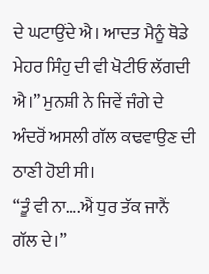ਦੇ ਘਟਾਉਂਦੇ ਐ। ਆਦਤ ਮੈਨੂੰ ਥੋਡੇ ਮੇਹਰ ਸਿੰਹੁ ਦੀ ਵੀ ਖੋਟੀਓ ਲੱਗਦੀ ਐ।” ਮੁਨਸ਼ੀ ਨੇ ਜਿਵੇਂ ਜੰਗੇ ਦੇ ਅੰਦਰੋਂ ਅਸਲੀ ਗੱਲ ਕਢਵਾਉਣ ਦੀ ਠਾਣੀ ਹੋਈ ਸੀ।
“ਤੂੰ ਵੀ ਨਾ….ਐਂ ਧੁਰ ਤੱਕ ਜਾਨੈਂ ਗੱਲ ਦੇ।”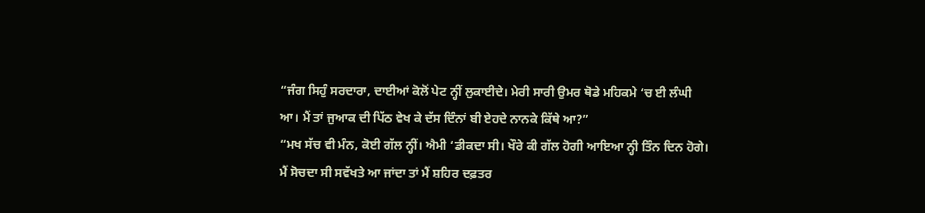“ਜੰਗ ਸਿਹੁੰ ਸਰਦਾਰਾ, ਦਾਈਆਂ ਕੋਲੋਂ ਪੇਟ ਨ੍ਹੀਂ ਲੁਕਾਈਦੇ। ਮੇਰੀ ਸਾਰੀ ਉਮਰ ਥੋਡੇ ਮਹਿਕਮੇ ‘ਚ ਈ ਲੰਘੀ ਆ। ਮੈਂ ਤਾਂ ਜੁਆਕ ਦੀ ਪਿੱਠ ਵੇਖ ਕੇ ਦੱਸ ਦਿੰਨਾਂ ਬੀ ਏਹਦੇ ਨਾਨਕੇ ਕਿੱਥੇ ਆ?”
“ਮਖ ਸੱਚ ਵੀ ਮੰਨ, ਕੋਈ ਗੱਲ ਨ੍ਹੀਂ। ਐਮੀ ‘ਡੀਕਦਾ ਸੀ। ਖੌਰੇ ਕੀ ਗੱਲ ਹੋਗੀ ਆਇਆ ਨ੍ਹੀ ਤਿੰਨ ਦਿਨ ਹੋਗੇ। ਮੈਂ ਸੋਚਦਾ ਸੀ ਸਵੱਖਤੇ ਆ ਜਾਂਦਾ ਤਾਂ ਮੈਂ ਸ਼ਹਿਰ ਦਫ਼ਤਰ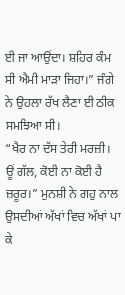ਈ ਜਾ ਆਉਂਦਾ। ਸ਼ਹਿਰ ਕੰਮ ਸੀ ਐਮੀ ਮਾੜਾ ਜਿਹਾ।” ਜੰਗੇ ਨੇ ਉਹਲਾ ਰੱਖ ਲੈਣਾ ਈ ਠੀਕ ਸਮਝਿਆ ਸੀ।
“ਖੈਰ ਨਾ ਦੱਸ ਤੇਰੀ ਮਰਜ਼ੀ। ਊਂ ਗੱਲ, ਕੋਈ ਨਾ ਕੋਈ ਹੈ ਜ਼ਰੂਰ।” ਮੁਨਸ਼ੀ ਨੇ ਗਹੁ ਨਾਲ ਉਸਦੀਆਂ ਅੱਖਾਂ ਵਿਚ ਅੱਖਾਂ ਪਾ ਕੇ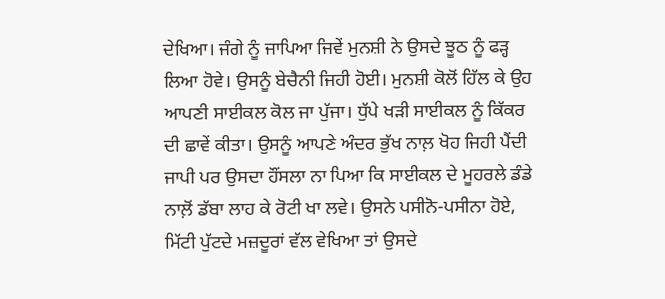ਦੇਖਿਆ। ਜੰਗੇ ਨੂੰ ਜਾਪਿਆ ਜਿਵੇਂ ਮੁਨਸ਼ੀ ਨੇ ਉਸਦੇ ਝੂਠ ਨੂੰ ਫੜ੍ਹ ਲਿਆ ਹੋਵੇ। ਉਸਨੂੰ ਬੇਚੈਨੀ ਜਿਹੀ ਹੋਈ। ਮੁਨਸ਼ੀ ਕੋਲੋਂ ਹਿੱਲ ਕੇ ਉਹ ਆਪਣੀ ਸਾਈਕਲ ਕੋਲ ਜਾ ਪੁੱਜਾ। ਧੁੱਪੇ ਖੜੀ ਸਾਈਕਲ ਨੂੰ ਕਿੱਕਰ ਦੀ ਛਾਵੇਂ ਕੀਤਾ। ਉਸਨੂੰ ਆਪਣੇ ਅੰਦਰ ਭੁੱਖ ਨਾਲ਼ ਖੋਹ ਜਿਹੀ ਪੈਂਦੀ ਜਾਪੀ ਪਰ ਉਸਦਾ ਹੌਂਸਲਾ ਨਾ ਪਿਆ ਕਿ ਸਾਈਕਲ ਦੇ ਮੂਹਰਲੇ ਡੰਡੇ ਨਾਲ਼ੋਂ ਡੱਬਾ ਲਾਹ ਕੇ ਰੋਟੀ ਖਾ ਲਵੇ। ਉਸਨੇ ਪਸੀਨੋ-ਪਸੀਨਾ ਹੋਏ, ਮਿੱਟੀ ਪੁੱਟਦੇ ਮਜ਼ਦੂਰਾਂ ਵੱਲ ਵੇਖਿਆ ਤਾਂ ਉਸਦੇ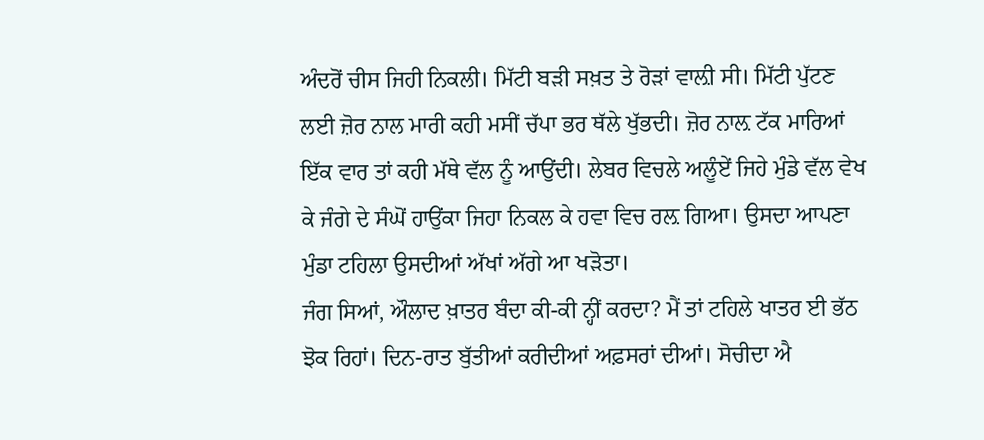ਅੰਦਰੋਂ ਚੀਸ ਜਿਹੀ ਨਿਕਲੀ। ਮਿੱਟੀ ਬੜੀ ਸਖ਼ਤ ਤੇ ਰੋੜਾਂ ਵਾਲ਼ੀ ਸੀ। ਮਿੱਟੀ ਪੁੱਟਣ ਲਈ ਜ਼ੋਰ ਨਾਲ ਮਾਰੀ ਕਹੀ ਮਸੀਂ ਚੱਪਾ ਭਰ ਥੱਲੇ ਖੁੱਭਦੀ। ਜ਼ੋਰ ਨਾਲ਼ ਟੱਕ ਮਾਰਿਆਂ ਇੱਕ ਵਾਰ ਤਾਂ ਕਹੀ ਮੱਥੇ ਵੱਲ ਨੂੰ ਆਉਂਦੀ। ਲੇਬਰ ਵਿਚਲੇ ਅਲੂੰਏਂ ਜਿਹੇ ਮੁੰਡੇ ਵੱਲ ਵੇਖ ਕੇ ਜੰਗੇ ਦੇ ਸੰਘੋਂ ਹਾਉਂਕਾ ਜਿਹਾ ਨਿਕਲ ਕੇ ਹਵਾ ਵਿਚ ਰਲ਼ ਗਿਆ। ਉਸਦਾ ਆਪਣਾ ਮੁੰਡਾ ਟਹਿਲਾ ਉਸਦੀਆਂ ਅੱਖਾਂ ਅੱਗੇ ਆ ਖੜੋਤਾ।
ਜੰਗ ਸਿਆਂ, ਔਲਾਦ ਖ਼ਾਤਰ ਬੰਦਾ ਕੀ-ਕੀ ਨ੍ਹੀਂ ਕਰਦਾ? ਮੈਂ ਤਾਂ ਟਹਿਲੇ ਖਾਤਰ ਈ ਭੱਠ ਝੋਕ ਰਿਹਾਂ। ਦਿਨ-ਰਾਤ ਬੁੱਤੀਆਂ ਕਰੀਦੀਆਂ ਅਫ਼ਸਰਾਂ ਦੀਆਂ। ਸੋਚੀਦਾ ਐ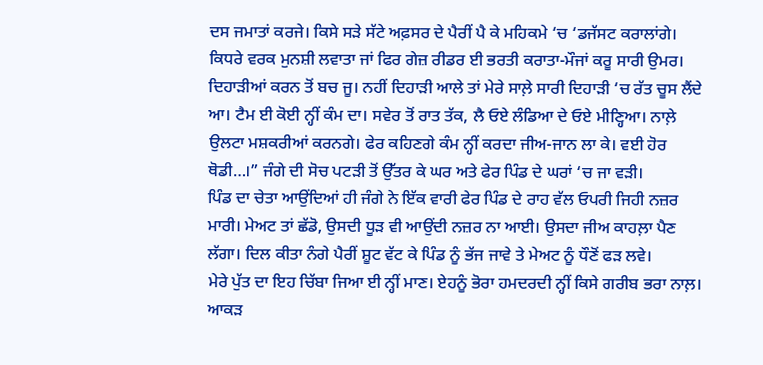ਦਸ ਜਮਾਤਾਂ ਕਰਜੇ। ਕਿਸੇ ਸੜੇ ਸੱਟੇ ਅਫ਼ਸਰ ਦੇ ਪੈਰੀਂ ਪੈ ਕੇ ਮਹਿਕਮੇ ‘ਚ ‘ਡਜੱਸਟ ਕਰਾਲਾਂਗੇ। ਕਿਧਰੇ ਵਰਕ ਮੁਨਸ਼ੀ ਲਵਾਤਾ ਜਾਂ ਫਿਰ ਗੇਜ਼ ਰੀਡਰ ਈ ਭਰਤੀ ਕਰਾਤਾ-ਮੌਜਾਂ ਕਰੂ ਸਾਰੀ ਉਮਰ। ਦਿਹਾੜੀਆਂ ਕਰਨ ਤੋਂ ਬਚ ਜੂ। ਨਹੀਂ ਦਿਹਾੜੀ ਆਲੇ ਤਾਂ ਮੇਰੇ ਸਾਲ਼ੇ ਸਾਰੀ ਦਿਹਾੜੀ ‘ਚ ਰੱਤ ਚੂਸ ਲੈਂਦੇ ਆ। ਟੈਮ ਈ ਕੋਈ ਨ੍ਹੀਂ ਕੰਮ ਦਾ। ਸਵੇਰ ਤੋਂ ਰਾਤ ਤੱਕ, ਲੈ ਓਏ ਲੰਡਿਆ ਦੇ ਓਏ ਮੀਣ੍ਹਿਆ। ਨਾਲ਼ੇ ਉਲਟਾ ਮਸ਼ਕਰੀਆਂ ਕਰਨਗੇ। ਫੇਰ ਕਹਿਣਗੇ ਕੰਮ ਨ੍ਹੀਂ ਕਰਦਾ ਜੀਅ-ਜਾਨ ਲਾ ਕੇ। ਵਈ ਹੋਰ ਥੋਡੀ…।” ਜੰਗੇ ਦੀ ਸੋਚ ਪਟੜੀ ਤੋਂ ਉੱਤਰ ਕੇ ਘਰ ਅਤੇ ਫੇਰ ਪਿੰਡ ਦੇ ਘਰਾਂ ‘ਚ ਜਾ ਵੜੀ।
ਪਿੰਡ ਦਾ ਚੇਤਾ ਆਉਂਦਿਆਂ ਹੀ ਜੰਗੇ ਨੇ ਇੱਕ ਵਾਰੀ ਫੇਰ ਪਿੰਡ ਦੇ ਰਾਹ ਵੱਲ ਓਪਰੀ ਜਿਹੀ ਨਜ਼ਰ ਮਾਰੀ। ਮੇਅਟ ਤਾਂ ਛੱਡੋ, ਉਸਦੀ ਧੂੜ ਵੀ ਆਉਂਦੀ ਨਜ਼ਰ ਨਾ ਆਈ। ਉਸਦਾ ਜੀਅ ਕਾਹਲ਼ਾ ਪੈਣ ਲੱਗਾ। ਦਿਲ ਕੀਤਾ ਨੰਗੇ ਪੈਰੀਂ ਸ਼ੂਟ ਵੱਟ ਕੇ ਪਿੰਡ ਨੂੰ ਭੱਜ ਜਾਵੇ ਤੇ ਮੇਅਟ ਨੂੰ ਧੌਣੋਂ ਫੜ ਲਵੇ।
ਮੇਰੇ ਪੁੱਤ ਦਾ ਇਹ ਚਿੱਬਾ ਜਿਆ ਈ ਨ੍ਹੀਂ ਮਾਣ। ਏਹਨੂੰ ਭੋਰਾ ਹਮਦਰਦੀ ਨ੍ਹੀਂ ਕਿਸੇ ਗਰੀਬ ਭਰਾ ਨਾਲ਼। ਆਕੜ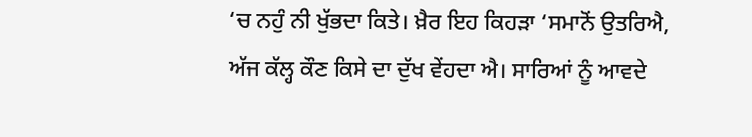‘ਚ ਨਹੁੰ ਨੀ ਖੁੱਭਦਾ ਕਿਤੇ। ਖ਼ੈਰ ਇਹ ਕਿਹੜਾ ‘ਸਮਾਨੋਂ ਉਤਰਿਐ, ਅੱਜ ਕੱਲ੍ਹ ਕੌਣ ਕਿਸੇ ਦਾ ਦੁੱਖ ਵੇਂਹਦਾ ਐ। ਸਾਰਿਆਂ ਨੂੰ ਆਵਦੇ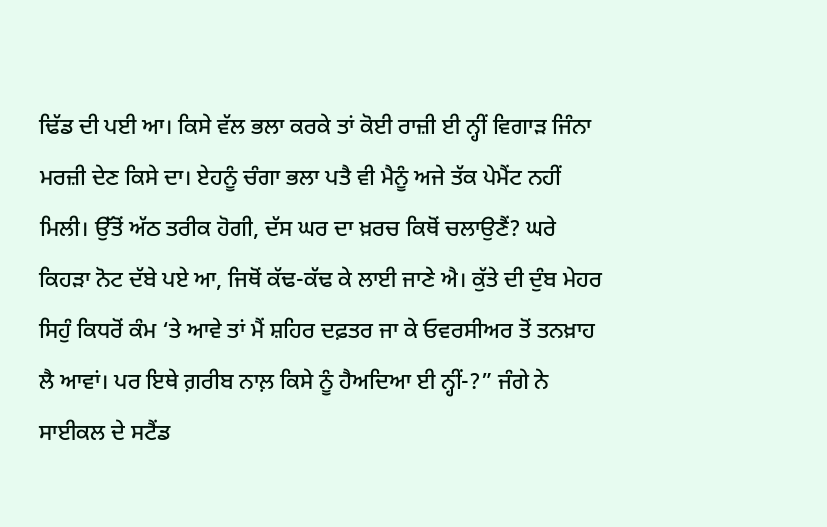ਢਿੱਡ ਦੀ ਪਈ ਆ। ਕਿਸੇ ਵੱਲ ਭਲਾ ਕਰਕੇ ਤਾਂ ਕੋਈ ਰਾਜ਼ੀ ਈ ਨ੍ਹੀਂ ਵਿਗਾੜ ਜਿੰਨਾ ਮਰਜ਼ੀ ਦੇਣ ਕਿਸੇ ਦਾ। ਏਹਨੂੰ ਚੰਗਾ ਭਲਾ ਪਤੈ ਵੀ ਮੈਨੂੰ ਅਜੇ ਤੱਕ ਪੇਮੈਂਟ ਨਹੀਂ ਮਿਲੀ। ਉੱਤੋਂ ਅੱਠ ਤਰੀਕ ਹੋਗੀ, ਦੱਸ ਘਰ ਦਾ ਖ਼ਰਚ ਕਿਥੋਂ ਚਲਾਉਣੈਂ? ਘਰੇ ਕਿਹੜਾ ਨੋਟ ਦੱਬੇ ਪਏ ਆ, ਜਿਥੋਂ ਕੱਢ-ਕੱਢ ਕੇ ਲਾਈ ਜਾਣੇ ਐ। ਕੁੱਤੇ ਦੀ ਦੁੰਬ ਮੇਹਰ ਸਿਹੁੰ ਕਿਧਰੋਂ ਕੰਮ ‘ਤੇ ਆਵੇ ਤਾਂ ਮੈਂ ਸ਼ਹਿਰ ਦਫ਼ਤਰ ਜਾ ਕੇ ਓਵਰਸੀਅਰ ਤੋਂ ਤਨਖ਼ਾਹ ਲੈ ਆਵਾਂ। ਪਰ ਇਥੇ ਗ਼ਰੀਬ ਨਾਲ਼ ਕਿਸੇ ਨੂੰ ਹੈਅਦਿਆ ਈ ਨ੍ਹੀਂ-?” ਜੰਗੇ ਨੇ ਸਾਈਕਲ ਦੇ ਸਟੈਂਡ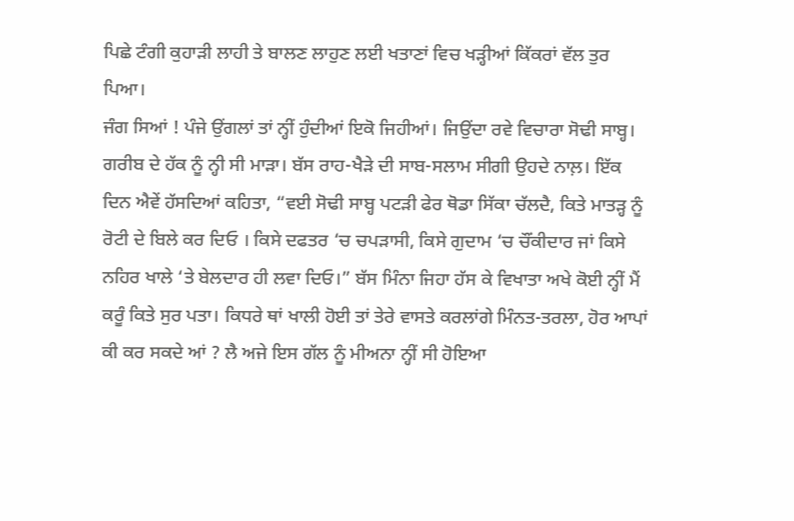ਪਿਛੇ ਟੰਗੀ ਕੁਹਾੜੀ ਲਾਹੀ ਤੇ ਬਾਲਣ ਲਾਹੁਣ ਲਈ ਖਤਾਣਾਂ ਵਿਚ ਖੜ੍ਹੀਆਂ ਕਿੱਕਰਾਂ ਵੱਲ ਤੁਰ ਪਿਆ।
ਜੰਗ ਸਿਆਂ ! ਪੰਜੇ ਉਂਗਲਾਂ ਤਾਂ ਨ੍ਹੀਂ ਹੁੰਦੀਆਂ ਇਕੋ ਜਿਹੀਆਂ। ਜਿਉਂਦਾ ਰਵੇ ਵਿਚਾਰਾ ਸੋਢੀ ਸਾਬ੍ਹ। ਗਰੀਬ ਦੇ ਹੱਕ ਨੂੰ ਨ੍ਹੀ ਸੀ ਮਾੜਾ। ਬੱਸ ਰਾਹ-ਖੈੜੇ ਦੀ ਸਾਬ-ਸਲਾਮ ਸੀਗੀ ਉਹਦੇ ਨਾਲ਼। ਇੱਕ ਦਿਨ ਐਵੇਂ ਹੱਸਦਿਆਂ ਕਹਿਤਾ, “ਵਈ ਸੋਢੀ ਸਾਬ੍ਹ ਪਟੜੀ ਫੇਰ ਥੋਡਾ ਸਿੱਕਾ ਚੱਲਦੈ, ਕਿਤੇ ਮਾਤੜ੍ਹ ਨੂੰ ਰੋਟੀ ਦੇ ਬਿਲੇ ਕਰ ਦਿਓ । ਕਿਸੇ ਦਫਤਰ ‘ਚ ਚਪੜਾਸੀ, ਕਿਸੇ ਗੁਦਾਮ ‘ਚ ਚੌਂਕੀਦਾਰ ਜਾਂ ਕਿਸੇ ਨਹਿਰ ਖਾਲੇ ‘ਤੇ ਬੇਲਦਾਰ ਹੀ ਲਵਾ ਦਿਓ।” ਬੱਸ ਮਿੰਨਾ ਜਿਹਾ ਹੱਸ ਕੇ ਵਿਖਾਤਾ ਅਖੇ ਕੋਈ ਨ੍ਹੀਂ ਮੈਂ ਕਰੂੰ ਕਿਤੇ ਸੁਰ ਪਤਾ। ਕਿਧਰੇ ਥਾਂ ਖਾਲੀ ਹੋਈ ਤਾਂ ਤੇਰੇ ਵਾਸਤੇ ਕਰਲਾਂਗੇ ਮਿੰਨਤ-ਤਰਲਾ, ਹੋਰ ਆਪਾਂ ਕੀ ਕਰ ਸਕਦੇ ਆਂ ? ਲੈ ਅਜੇ ਇਸ ਗੱਲ ਨੂੰ ਮੀਅਨਾ ਨ੍ਹੀਂ ਸੀ ਹੋਇਆ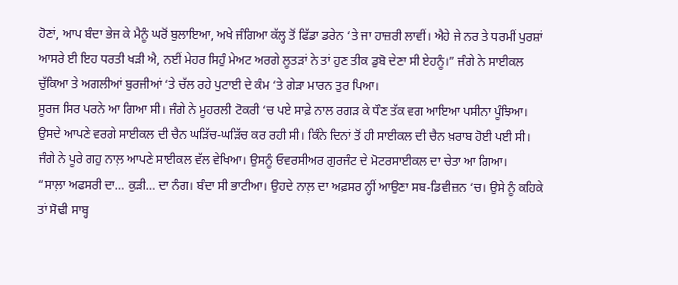ਹੋਣਾਂ, ਆਪ ਬੰਦਾ ਭੇਜ ਕੇ ਮੈਨੂੰ ਘਰੋਂ ਬੁਲਾਇਆ, ਅਖੇ ਜੰਗਿਆ ਕੱਲ੍ਹ ਤੋਂ ਫਿੱਡਾ ਡਰੇਨ ‘ਤੇ ਜਾ ਹਾਜ਼ਰੀ ਲਾਵੀਂ। ਐਹੇ ਜੇ ਨਰ ਤੇ ਧਰਮੀਂ ਪੁਰਸ਼ਾਂ ਆਸਰੇ ਈ ਇਹ ਧਰਤੀ ਖੜੀ ਐ, ਨਈਂ ਮੇਹਰ ਸਿਹੁੰ ਮੇਅਟ ਅਰਗੇ ਲੂਤੜਾਂ ਨੇ ਤਾਂ ਹੁਣ ਤੀਕ ਡੁਬੋ ਦੇਣਾ ਸੀ ਏਹਨੂੰ।” ਜੰਗੇ ਨੇ ਸਾਈਕਲ ਚੁੱਕਿਆ ਤੇ ਅਗਲੀਆਂ ਬੁਰਜੀਆਂ ‘ਤੇ ਚੱਲ ਰਹੇ ਪੁਟਾਈ ਦੇ ਕੰਮ ‘ਤੇ ਗੇੜਾ ਮਾਰਨ ਤੁਰ ਪਿਆ।
ਸੂਰਜ ਸਿਰ ਪਰਨੇ ਆ ਗਿਆ ਸੀ। ਜੰਗੇ ਨੇ ਮੂਹਰਲੀ ਟੋਕਰੀ ‘ਚ ਪਏ ਸਾਫ਼ੇ ਨਾਲ ਰਗੜ ਕੇ ਧੌਣ ਤੱਕ ਵਗ ਆਇਆ ਪਸੀਨਾ ਪੂੰਝਿਆ। ਉਸਦੇ ਆਪਣੇ ਵਰਗੇ ਸਾਈਕਲ ਦੀ ਚੈਨ ਘੜਿੱਚ-ਘੜਿੱਚ ਕਰ ਰਹੀ ਸੀ। ਕਿੰਨੇ ਦਿਨਾਂ ਤੋਂ ਹੀ ਸਾਈਕਲ ਦੀ ਚੈਨ ਖ਼ਰਾਬ ਹੋਈ ਪਈ ਸੀ। ਜੰਗੇ ਨੇ ਪੂਰੇ ਗਹੁ ਨਾਲ਼ ਆਪਣੇ ਸਾਈਕਲ ਵੱਲ ਵੇਖਿਆ। ਉਸਨੂੰ ਓਵਰਸੀਅਰ ਗੁਰਜੰਟ ਦੇ ਮੋਟਰਸਾਈਕਲ ਦਾ ਚੇਤਾ ਆ ਗਿਆ।
“ਸਾਲ਼ਾ ਅਫਸਰੀ ਦਾ… ਕੁੜੀ… ਦਾ ਨੰਗ। ਬੰਦਾ ਸੀ ਭਾਟੀਆ। ਉਹਦੇ ਨਾਲ਼ ਦਾ ਅਫ਼ਸਰ ਨ੍ਹੀਂ ਆਉਣਾ ਸਬ-ਡਿਵੀਜ਼ਨ ‘ਚ। ਉਸੇ ਨੂੰ ਕਹਿਕੇ ਤਾਂ ਸੋਢੀ ਸਾਬ੍ਹ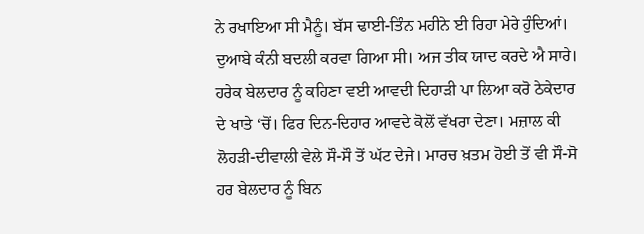ਨੇ ਰਖਾਇਆ ਸੀ ਮੈਨੂੰ। ਬੱਸ ਢਾਈ-ਤਿੰਨ ਮਹੀਨੇ ਈ ਰਿਹਾ ਮੇਰੇ ਹੁੰਦਿਆਂ। ਦੁਆਬੇ ਕੰਨੀ ਬਦਲੀ ਕਰਵਾ ਗਿਆ ਸੀ। ਅਜ ਤੀਕ ਯਾਦ ਕਰਦੇ ਐ ਸਾਰੇ। ਹਰੇਕ ਬੇਲਦਾਰ ਨੂੰ ਕਹਿਣਾ ਵਈ ਆਵਦੀ ਦਿਹਾੜੀ ਪਾ ਲਿਆ ਕਰੋ ਠੇਕੇਦਾਰ ਦੇ ਖਾਤੇ ‘ਚੋਂ। ਫਿਰ ਦਿਨ-ਦਿਹਾਰ ਆਵਦੇ ਕੋਲੋਂ ਵੱਖਰਾ ਦੇਣਾ। ਮਜ਼ਾਲ ਕੀ ਲੋਹੜੀ-ਦੀਵਾਲੀ ਵੇਲੇ ਸੌ-ਸੌ ਤੋਂ ਘੱਟ ਦੇਜੇ। ਮਾਰਚ ਖ਼ਤਮ ਹੋਈ ਤੋਂ ਵੀ ਸੌ-ਸੋ ਹਰ ਬੇਲਦਾਰ ਨੂੰ ਬਿਨ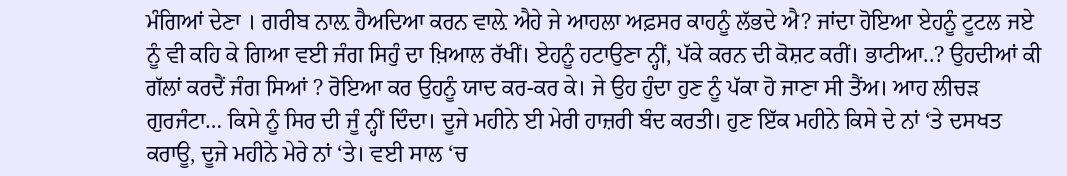ਮੰਗਿਆਂ ਦੇਣਾ । ਗਰੀਬ ਨਾਲ਼ ਹੈਅਦਿਆ ਕਰਨ ਵਾਲ਼ੇ ਐਹੇ ਜੇ ਆਹਲਾ ਅਫ਼ਸਰ ਕਾਹਨੂੰ ਲੱਭਦੇ ਐ? ਜਾਂਦਾ ਹੋਇਆ ਏਹਨੂੰ ਟੂਟਲ ਜਏ ਨੂੰ ਵੀ ਕਹਿ ਕੇ ਗਿਆ ਵਈ ਜੰਗ ਸਿਹੁੰ ਦਾ ਖ਼ਿਆਲ ਰੱਖੀਂ। ਏਹਨੂੰ ਹਟਾਉਣਾ ਨ੍ਹੀਂ, ਪੱਕੇ ਕਰਨ ਦੀ ਕੋਸ਼ਟ ਕਰੀਂ। ਭਾਟੀਆ..? ਉਹਦੀਆਂ ਕੀ ਗੱਲਾਂ ਕਰਦੈਂ ਜੰਗ ਸਿਆਂ ? ਰੋਇਆ ਕਰ ਉਹਨੂੰ ਯਾਦ ਕਰ-ਕਰ ਕੇ। ਜੇ ਉਹ ਹੁੰਦਾ ਹੁਣ ਨੂੰ ਪੱਕਾ ਹੋ ਜਾਣਾ ਸੀ ਤੈਂਅ। ਆਹ ਲੀਚੜ ਗੁਰਜੰਟਾ… ਕਿਸੇ ਨੂੰ ਸਿਰ ਦੀ ਜੂੰ ਨ੍ਹੀਂ ਦਿੰਦਾ। ਦੂਜੇ ਮਹੀਨੇ ਈ ਮੇਰੀ ਹਾਜ਼ਰੀ ਬੰਦ ਕਰਤੀ। ਹੁਣ ਇੱਕ ਮਹੀਨੇ ਕਿਸੇ ਦੇ ਨਾਂ ‘ਤੇ ਦਸਖਤ ਕਰਾਊ, ਦੂਜੇ ਮਹੀਨੇ ਮੇਰੇ ਨਾਂ ‘ਤੇ। ਵਈ ਸਾਲ ‘ਚ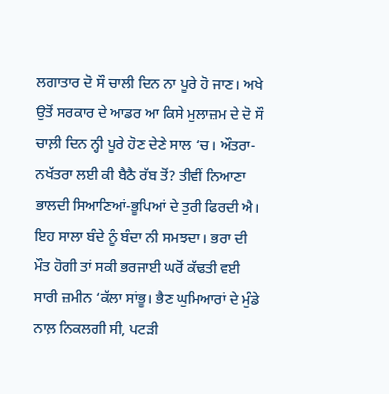ਲਗਾਤਾਰ ਦੋ ਸੌ ਚਾਲੀ ਦਿਨ ਨਾ ਪੂਰੇ ਹੋ ਜਾਣ। ਅਖੇ ਉਤੋਂ ਸਰਕਾਰ ਦੇ ਆਡਰ ਆ ਕਿਸੇ ਮੁਲਾਜ਼ਮ ਦੇ ਦੋ ਸੌ ਚਾਲ਼ੀ ਦਿਨ ਨ੍ਹੀ ਪੂਰੇ ਹੋਣ ਦੇਣੇ ਸਾਲ ‘ਚ। ਔਤਰਾ-ਨਖੱਤਰਾ ਲਈ ਕੀ ਬੈਠੈ ਰੱਬ ਤੋਂ? ਤੀਵੀਂ ਨਿਆਣਾ ਭਾਲਦੀ ਸਿਆਣਿਆਂ-ਭੂਪਿਆਂ ਦੇ ਤੁਰੀ ਫਿਰਦੀ ਐ। ਇਹ ਸਾਲਾ ਬੰਦੇ ਨੂੰ ਬੰਦਾ ਨੀ ਸਮਝਦਾ। ਭਰਾ ਦੀ ਮੌਤ ਹੋਗੀ ਤਾਂ ਸਕੀ ਭਰਜਾਈ ਘਰੋਂ ਕੱਢਤੀ ਵਈ ਸਾਰੀ ਜ਼ਮੀਨ ‘ਕੱਲਾ ਸਾਂਭੂ। ਭੈਣ ਘੁਮਿਆਰਾਂ ਦੇ ਮੁੰਡੇ ਨਾਲ਼ ਨਿਕਲਗੀ ਸੀ, ਪਟੜੀ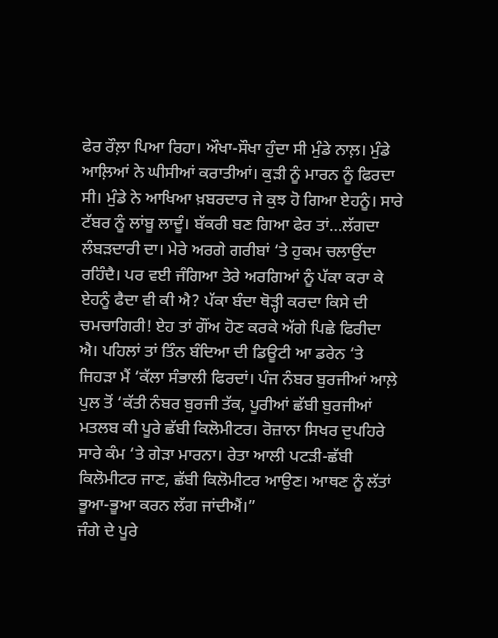ਫੇਰ ਰੌਲ਼ਾ ਪਿਆ ਰਿਹਾ। ਔਖਾ-ਸੌਖਾ ਹੁੰਦਾ ਸੀ ਮੁੰਡੇ ਨਾਲ਼। ਮੁੰਡੇ ਆਲ਼ਿਆਂ ਨੇ ਘੀਸੀਆਂ ਕਰਾਤੀਆਂ। ਕੁੜੀ ਨੂੰ ਮਾਰਨ ਨੂੰ ਫਿਰਦਾ ਸੀ। ਮੁੰਡੇ ਨੇ ਆਖਿਆ ਖ਼ਬਰਦਾਰ ਜੇ ਕੁਝ ਹੋ ਗਿਆ ਏਹਨੂੰ। ਸਾਰੇ ਟੱਬਰ ਨੂੰ ਲਾਂਬੂ ਲਾਦੂੰ। ਬੱਕਰੀ ਬਣ ਗਿਆ ਫੇਰ ਤਾਂ…ਲੱਗਦਾ ਲੰਬੜਦਾਰੀ ਦਾ। ਮੇਰੇ ਅਰਗੇ ਗਰੀਬਾਂ ‘ਤੇ ਹੁਕਮ ਚਲਾਉਂਦਾ ਰਹਿੰਦੈ। ਪਰ ਵਈ ਜੰਗਿਆ ਤੇਰੇ ਅਰਗਿਆਂ ਨੂੰ ਪੱਕਾ ਕਰਾ ਕੇ ਏਹਨੂੰ ਫੈਦਾ ਵੀ ਕੀ ਐ? ਪੱਕਾ ਬੰਦਾ ਥੋੜ੍ਹੀ ਕਰਦਾ ਕਿਸੇ ਦੀ ਚਮਚਾਗਿਰੀ! ਏਹ ਤਾਂ ਗੌਂਅ ਹੋਣ ਕਰਕੇ ਅੱਗੇ ਪਿਛੇ ਫਿਰੀਦਾ ਐ। ਪਹਿਲਾਂ ਤਾਂ ਤਿੰਨ ਬੰਦਿਆ ਦੀ ਡਿਊਟੀ ਆ ਡਰੇਨ ‘ਤੇ ਜਿਹੜਾ ਮੈਂ ‘ਕੱਲਾ ਸੰਭਾਲੀ ਫਿਰਦਾਂ। ਪੰਜ ਨੰਬਰ ਬੁਰਜੀਆਂ ਆਲ਼ੇ ਪੁਲ ਤੋਂ ‘ਕੱਤੀ ਨੰਬਰ ਬੁਰਜੀ ਤੱਕ, ਪੂਰੀਆਂ ਛੱਬੀ ਬੁਰਜੀਆਂ ਮਤਲਬ ਕੀ ਪੂਰੇ ਛੱਬੀ ਕਿਲੋਮੀਟਰ। ਰੋਜ਼ਾਨਾ ਸਿਖਰ ਦੁਪਹਿਰੇ ਸਾਰੇ ਕੰਮ ‘ਤੇ ਗੇੜਾ ਮਾਰਨਾ। ਰੇਤਾ ਆਲੀ ਪਟੜੀ-ਛੱਬੀ ਕਿਲੋਮੀਟਰ ਜਾਣ, ਛੱਬੀ ਕਿਲੋਮੀਟਰ ਆਉਣ। ਆਥਣ ਨੂੰ ਲੱਤਾਂ ਭੂਆ-ਭੂਆ ਕਰਨ ਲੱਗ ਜਾਂਦੀਐਂ।”
ਜੰਗੇ ਦੇ ਪੂਰੇ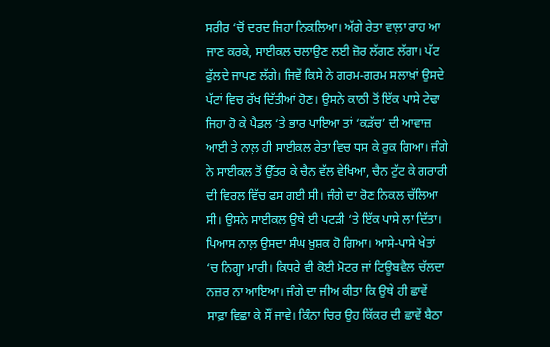ਸਰੀਰ ‘ਚੋਂ ਦਰਦ ਜਿਹਾ ਨਿਕਲਿਆ। ਅੱਗੇ ਰੇਤਾ ਵਾਲ਼ਾ ਰਾਹ ਆ ਜਾਣ ਕਰਕੇ, ਸਾਈਕਲ ਚਲਾਉਣ ਲਈ ਜ਼ੋਰ ਲੱਗਣ ਲੱਗਾ। ਪੱਟ ਫੁੱਲਦੇ ਜਾਪਣ ਲੱਗੇ। ਜਿਵੇਂ ਕਿਸੇ ਨੇ ਗਰਮ-ਗਰਮ ਸਲਾਖ਼ਾਂ ਉਸਦੇ ਪੱਟਾਂ ਵਿਚ ਰੱਖ ਦਿੱਤੀਆਂ ਹੋਣ। ਉਸਨੇ ਕਾਠੀ ਤੋਂ ਇੱਕ ਪਾਸੇ ਟੇਢਾ ਜਿਹਾ ਹੋ ਕੇ ਪੈਡਲ ‘ਤੇ ਭਾਰ ਪਾਇਆ ਤਾਂ ‘ਕੜੱਚ’ ਦੀ ਆਵਾਜ਼ ਆਈ ਤੇ ਨਾਲ਼ ਹੀ ਸਾਈਕਲ ਰੇਤਾ ਵਿਚ ਧਸ ਕੇ ਰੁਕ ਗਿਆ। ਜੰਗੇ ਨੇ ਸਾਈਕਲ ਤੋਂ ਉੱਤਰ ਕੇ ਚੈਨ ਵੱਲ ਵੇਖਿਆ, ਚੈਨ ਟੁੱਟ ਕੇ ਗਰਾਰੀ ਦੀ ਵਿਰਲ ਵਿੱਚ ਫਸ ਗਈ ਸੀ। ਜੰਗੇ ਦਾ ਰੋਣ ਨਿਕਲ ਚੱਲਿਆ ਸੀ। ਉਸਨੇ ਸਾਈਕਲ ਉਥੇ ਈ ਪਟੜੀ ‘ਤੇ ਇੱਕ ਪਾਸੇ ਲਾ ਦਿੱਤਾ। ਪਿਆਸ ਨਾਲ਼ ਉਸਦਾ ਸੰਘ ਖ਼ੁਸ਼ਕ ਹੋ ਗਿਆ। ਆਸੇ-ਪਾਸੇ ਖੇਤਾਂ ‘ਚ ਨਿਗ੍ਹਾ ਮਾਰੀ। ਕਿਧਰੇ ਵੀ ਕੋਈ ਮੋਟਰ ਜਾਂ ਟਿਊਬਵੈਲ ਚੱਲਦਾ ਨਜ਼ਰ ਨਾ ਆਇਆ। ਜੰਗੇ ਦਾ ਜੀਅ ਕੀਤਾ ਕਿ ਉਥੇ ਹੀ ਛਾਵੇਂ ਸਾਫ਼ਾ ਵਿਛਾ ਕੇ ਸੌਂ ਜਾਵੇ। ਕਿੰਨਾ ਚਿਰ ਉਹ ਕਿੱਕਰ ਦੀ ਛਾਵੇਂ ਬੈਠਾ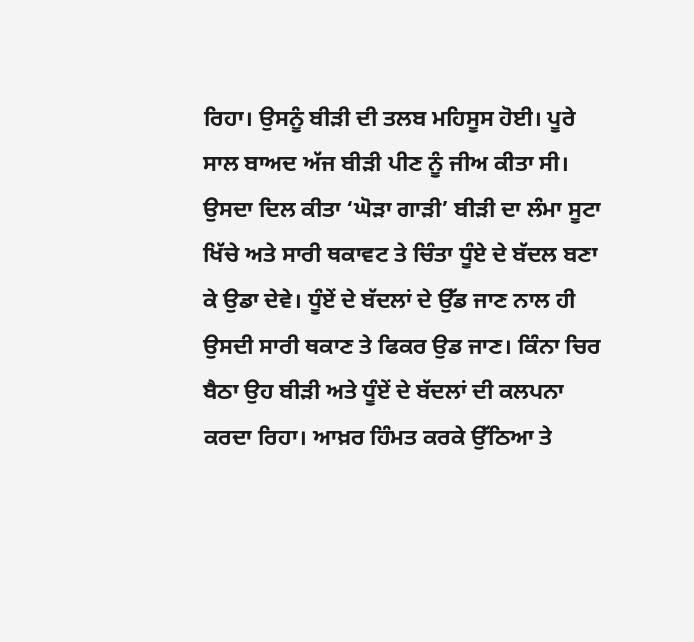ਰਿਹਾ। ਉਸਨੂੰ ਬੀੜੀ ਦੀ ਤਲਬ ਮਹਿਸੂਸ ਹੋਈ। ਪੂਰੇ ਸਾਲ ਬਾਅਦ ਅੱਜ ਬੀੜੀ ਪੀਣ ਨੂੰ ਜੀਅ ਕੀਤਾ ਸੀ। ਉਸਦਾ ਦਿਲ ਕੀਤਾ ‘ਘੋੜਾ ਗਾੜੀ’ ਬੀੜੀ ਦਾ ਲੰਮਾ ਸੂਟਾ ਖਿੱਚੇ ਅਤੇ ਸਾਰੀ ਥਕਾਵਟ ਤੇ ਚਿੰਤਾ ਧੂੰਏ ਦੇ ਬੱਦਲ ਬਣਾ ਕੇ ਉਡਾ ਦੇਵੇ। ਧੂੰਏਂ ਦੇ ਬੱਦਲਾਂ ਦੇ ਉੱਡ ਜਾਣ ਨਾਲ ਹੀ ਉਸਦੀ ਸਾਰੀ ਥਕਾਣ ਤੇ ਫਿਕਰ ਉਡ ਜਾਣ। ਕਿੰਨਾ ਚਿਰ ਬੈਠਾ ਉਹ ਬੀੜੀ ਅਤੇ ਧੂੰਏਂ ਦੇ ਬੱਦਲਾਂ ਦੀ ਕਲਪਨਾ ਕਰਦਾ ਰਿਹਾ। ਆਖ਼ਰ ਹਿੰਮਤ ਕਰਕੇ ਉੱਠਿਆ ਤੇ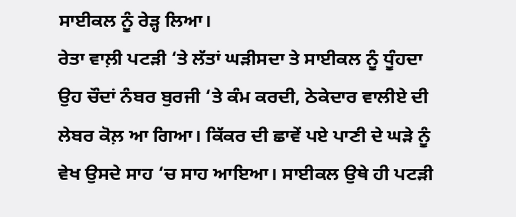ਸਾਈਕਲ ਨੂੰ ਰੇੜ੍ਹ ਲਿਆ।
ਰੇਤਾ ਵਾਲ਼ੀ ਪਟੜੀ ‘ਤੇ ਲੱਤਾਂ ਘੜੀਸਦਾ ਤੇ ਸਾਈਕਲ ਨੂੰ ਧੂੰਹਦਾ ਉਹ ਚੌਦਾਂ ਨੰਬਰ ਬੁਰਜੀ ‘ਤੇ ਕੰਮ ਕਰਦੀ, ਠੇਕੇਦਾਰ ਵਾਲੀਏ ਦੀ ਲੇਬਰ ਕੋਲ਼ ਆ ਗਿਆ। ਕਿੱਕਰ ਦੀ ਛਾਵੇਂ ਪਏ ਪਾਣੀ ਦੇ ਘੜੇ ਨੂੰ ਵੇਖ ਉਸਦੇ ਸਾਹ ‘ਚ ਸਾਹ ਆਇਆ। ਸਾਈਕਲ ਉਥੇ ਹੀ ਪਟੜੀ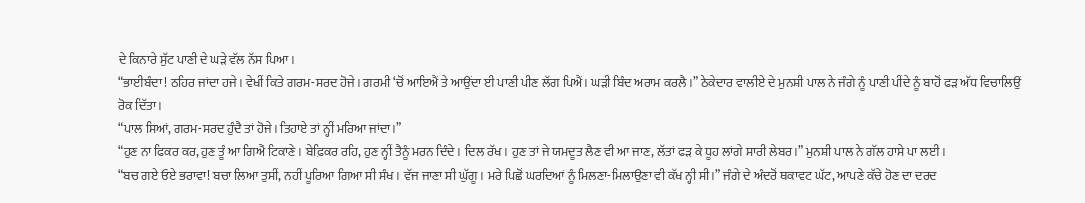ਦੇ ਕਿਨਾਰੇ ਸੁੱਟ ਪਾਣੀ ਦੇ ਘੜੇ ਵੱਲ ਨੱਸ ਪਿਆ।
“ਭਾਈਬੰਦਾ ! ਠਹਿਰ ਜਾਂਦਾ ਹਜੇ। ਵੇਖੀਂ ਕਿਤੇ ਗਰਮ-ਸਰਦ ਹੋਜੇ। ਗਰਮੀ ‘ਚੋਂ ਆਇਐਂ ਤੇ ਆਉਂਦਾ ਈ ਪਾਣੀ ਪੀਣ ਲੱਗ ਪਿਐਂ। ਘੜੀ ਬਿੰਦ ਅਰਾਮ ਕਰਲੈ।” ਠੇਕੇਦਾਰ ਵਾਲੀਏ ਦੇ ਮੁਨਸ਼ੀ ਪਾਲ ਨੇ ਜੰਗੇ ਨੂੰ ਪਾਣੀ ਪੀਂਦੇ ਨੂੰ ਬਾਹੋਂ ਫੜ ਅੱਧ ਵਿਚਾਲਿਉਂ ਰੋਕ ਦਿੱਤਾ।
“ਪਾਲ ਸਿਆਂ, ਗਰਮ-ਸਰਦ ਹੁੰਦੈ ਤਾਂ ਹੋਜੇ। ਤਿਹਾਏ ਤਾਂ ਨ੍ਹੀਂ ਮਰਿਆ ਜਾਂਦਾ।”
“ਹੁਣ ਨਾ ਫਿਕਰ ਕਰ, ਹੁਣ ਤੂੰ ਆ ਗਿਐਂ ਟਿਕਾਣੇ। ਬੇਫ਼ਿਕਰ ਰਹਿ, ਹੁਣ ਨ੍ਹੀਂ ਤੈਨੂੰ ਮਰਨ ਦਿੰਦੇ। ਦਿਲ ਰੱਖ। ਹੁਣ ਤਾਂ ਜੇ ਯਮਦੂਤ ਲੈਣ ਵੀ ਆ ਜਾਣ, ਲੱਤਾਂ ਫੜ ਕੇ ਧੂਹ ਲਾਂਗੇ ਸਾਰੀ ਲੇਬਰ।” ਮੁਨਸ਼ੀ ਪਾਲ ਨੇ ਗੱਲ ਹਾਸੇ ਪਾ ਲਈ।
“ਬਚ ਗਏ ਓਏ ਭਰਾਵਾ! ਬਚਾ ਲਿਆ ਤੁਸੀਂ, ਨਹੀਂ ਪੂਰਿਆ ਗਿਆ ਸੀ ਸੰਖ। ਵੱਜ ਜਾਣਾ ਸੀ ਘੁੱਗੂ। ਮਰੇ ਪਿਛੋਂ ਘਰਦਿਆਂ ਨੂੰ ਮਿਲਣਾ-ਮਿਲਾਉਣਾ ਵੀ ਕੱਖ ਨ੍ਹੀ ਸੀ।” ਜੰਗੇ ਦੇ ਅੰਦਰੋਂ ਥਕਾਵਟ ਘੱਟ, ਆਪਣੇ ਕੱਚੇ ਹੋਣ ਦਾ ਦਰਦ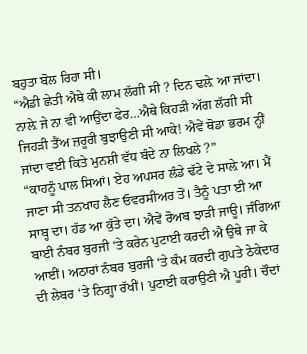ਬਹੁਤਾ ਬੋਲ ਰਿਹਾ ਸੀ।
“ਐਡੀ ਛੇਤੀ ਐਥੇ ਕੀ ਲਾਮ ਲੱਗੀ ਸੀ ? ਦਿਨ ਢਲ਼ੇ ਆ ਜਾਂਦਾ। ਨਾਲ਼ੇ ਜੇ ਨਾ ਵੀ ਆਉਂਦਾ ਫੇਰ…ਐਥੇ ਕਿਹੜੀ ਅੱਗ ਲੱਗੀ ਸੀ ਜਿਹੜੀ ਤੈਂਅ ਜ਼ਰੂਰੀ ਬੁਝਾਉਣੀ ਸੀ ਆਕੇ! ਐਵੇਂ ਥੋਡਾ ਭਰਮ ਨ੍ਹੀਂ ਜਾਂਦਾ ਵਈ ਕਿਤੇ ਮੁਨਸ਼ੀ ਵੱਧ ਬੰਦੇ ਨਾ ਲਿਖਲੇ ?”
“ਕਾਹਨੂੰ ਪਾਲ ਸਿਆਂ। ਏਹ ਅਪਸਰ ਲੰਡੇ ਢੱਟੇ ਦੇ ਸਾਲ਼ੇ ਆ। ਮੈਂ ਜਾਣਾ ਸੀ ਤਨਖਾਹ ਲੈਣ ਓਵਰਸੀਅਰ ਤੋਂ। ਤੈਨੂੰ ਪਤਾ ਈ ਆ ਸਾਬ੍ਹ ਦਾ। ਹੱਡ ਆ ਕੁੱਤੇ ਦਾ। ਐਵੇਂ ਰੋਅਬ ਝਾੜੀ ਜਾਊ। ਜੰਗਿਆ ਬਾਈ ਨੰਬਰ ਬੁਰਜੀ ‘ਤੇ ਕਰੇਨ ਪੁਟਾਈ ਕਰਦੀ ਐ ਉਥੇ ਜਾ ਕੇ ਆਈਂ। ਅਠਾਰਾਂ ਨੰਬਰ ਬੁਰਜੀ ‘ਤੇ ਕੰਮ ਕਰਦੀ ਗੁਪਤੇ ਠੇਕੇਦਾਰ ਦੀ ਲੇਬਰ ‘ਤੇ ਨਿਗ੍ਹਾ ਰੱਖੀਂ। ਪੁਟਾਈ ਕਰਾਉਣੀ ਐ ਪੂਰੀ। ਚੌਦਾਂ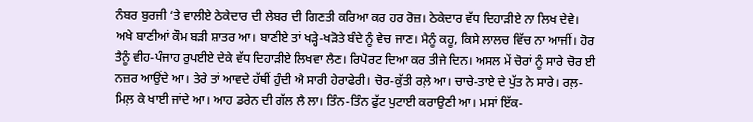ਨੰਬਰ ਬੁਰਜੀ ‘ਤੇ ਵਾਲੀਏ ਠੇਕੇਦਾਰ ਦੀ ਲੇਬਰ ਦੀ ਗਿਣਤੀ ਕਰਿਆ ਕਰ ਹਰ ਰੋਜ਼। ਠੇਕੇਦਾਰ ਵੱਧ ਦਿਹਾੜੀਏ ਨਾ ਲਿਖ ਦੇਵੇ। ਅਖੇ ਬਾਣੀਆਂ ਕੌਮ ਬੜੀ ਸ਼ਾਤਰ ਆ। ਬਾਣੀਏ ਤਾਂ ਖੜ੍ਹੇ-ਖੜੋਤੇ ਬੰਦੇ ਨੂੰ ਵੇਚ ਜਾਣ। ਮੈਨੂੰ ਕਹੂ, ਕਿਸੇ ਲਾਲਚ ਵਿੱਚ ਨਾ ਆਜੀਂ। ਹੋਰ ਤੈਨੂੰ ਵੀਹ-ਪੰਜਾਹ ਰੁਪਈਏ ਦੇਕੇ ਵੱਧ ਦਿਹਾੜੀਏ ਲਿਖਵਾ ਲੈਣ। ਰਿਪੋਰਟ ਦਿਆ ਕਰ ਤੀਜੇ ਦਿਨ। ਅਸਲ ਮੇਂ ਚੋਰਾਂ ਨੂੰ ਸਾਰੇ ਚੋਰ ਈ ਨਜ਼ਰ ਆਉਂਦੇ ਆ। ਤੇਰੇ ਤਾਂ ਆਵਦੇ ਹੱਥੀਂ ਹੁੰਦੀ ਐ ਸਾਰੀ ਹੇਰਾਫੇਰੀ। ਚੋਰ-ਕੁੱਤੀ ਰਲ਼ੇ ਆ। ਚਾਚੇ-ਤਾਏ ਦੇ ਪੁੱਤ ਨੇ ਸਾਰੇ। ਰਲ਼-ਮਿਲ਼ ਕੇ ਖਾਈ ਜਾਂਦੇ ਆ। ਆਹ ਡਰੇਨ ਦੀ ਗੱਲ ਲੈ ਲਾ। ਤਿੰਨ-ਤਿੰਨ ਫੁੱਟ ਪੁਟਾਈ ਕਰਾਉਣੀ ਆ। ਮਸਾਂ ਇੱਕ-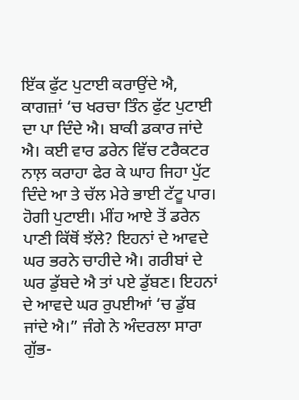ਇੱਕ ਫੁੱਟ ਪੁਟਾਈ ਕਰਾਉਂਦੇ ਐ, ਕਾਗਜ਼ਾਂ ‘ਚ ਖਰਚਾ ਤਿੰਨ ਫੁੱਟ ਪੁਟਾਈ ਦਾ ਪਾ ਦਿੰਦੇ ਐ। ਬਾਕੀ ਡਕਾਰ ਜਾਂਦੇ ਐ। ਕਈ ਵਾਰ ਡਰੇਨ ਵਿੱਚ ਟਰੈਕਟਰ ਨਾਲ਼ ਕਰਾਹਾ ਫੇਰ ਕੇ ਘਾਹ ਜਿਹਾ ਪੁੱਟ ਦਿੰਦੇ ਆ ਤੇ ਚੱਲ ਮੇਰੇ ਭਾਈ ਟੱਟੂ ਪਾਰ। ਹੋਗੀ ਪੁਟਾਈ। ਮੀਂਹ ਆਏ ਤੋਂ ਡਰੇਨ ਪਾਣੀ ਕਿੱਥੋਂ ਝੱਲੇ? ਇਹਨਾਂ ਦੇ ਆਵਦੇ ਘਰ ਭਰਨੇ ਚਾਹੀਦੇ ਐ। ਗਰੀਬਾਂ ਦੇ ਘਰ ਡੁੱਬਦੇ ਐ ਤਾਂ ਪਏ ਡੁੱਬਣ। ਇਹਨਾਂ ਦੇ ਆਵਦੇ ਘਰ ਰੁਪਈਆਂ ‘ਚ ਡੁੱਬ ਜਾਂਦੇ ਐ।” ਜੰਗੇ ਨੇ ਅੰਦਰਲਾ ਸਾਰਾ ਗੁੱਭ-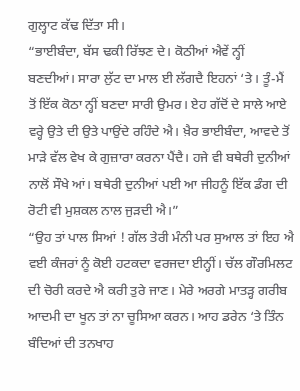ਗੁਲ੍ਹਾਟ ਕੱਢ ਦਿੱਤਾ ਸੀ।
“ਭਾਈਬੰਦਾ, ਬੱਸ ਢਕੀ ਰਿੱਝਣ ਦੇ। ਕੋਠੀਆਂ ਐਵੇਂ ਨ੍ਹੀਂ ਬਣਦੀਆਂ। ਸਾਰਾ ਲੁੱਟ ਦਾ ਮਾਲ ਈ ਲੱਗਦੈ ਇਹਨਾਂ ‘ਤੇ। ਤੂੰ-ਮੈਂ ਤੋਂ ਇੱਕ ਕੋਠਾ ਨ੍ਹੀਂ ਬਣਦਾ ਸਾਰੀ ਉਮਰ। ਏਹ ਗੱਦੋਂ ਦੇ ਸਾਲੇ ਆਏ ਵਰ੍ਹੇ ਉਤੇ ਦੀ ਉਤੇ ਪਾਉਂਦੇ ਰਹਿੰਦੇ ਐ। ਖ਼ੈਰ ਭਾਈਬੰਦਾ, ਆਵਦੇ ਤੋਂ ਮਾੜੇ ਵੱਲ ਵੇਖ ਕੇ ਗੁਜ਼ਾਰਾ ਕਰਨਾ ਪੈਂਦੈ। ਹਜੇ ਵੀ ਬਥੇਰੀ ਦੁਨੀਆਂ ਨਾਲੋਂ ਸੌਖੇ ਆਂ। ਬਥੇਰੀ ਦੁਨੀਆਂ ਪਈ ਆ ਜੀਹਨੂੰ ਇੱਕ ਡੰਗ ਦੀ ਰੋਟੀ ਵੀ ਮੁਸ਼ਕਲ ਨਾਲ ਜੁੜਦੀ ਐ।”
“ਉਹ ਤਾਂ ਪਾਲ ਸਿਆਂ ! ਗੱਲ ਤੇਰੀ ਮੰਨੀ ਪਰ ਸੁਆਲ ਤਾਂ ਇਹ ਐ ਵਈ ਕੰਜਰਾਂ ਨੂੰ ਕੋਈ ਹਟਕਦਾ ਵਰਜਦਾ ਈਨ੍ਹੀਂ। ਚੱਲ ਗੌਰਮਿਲਟ ਦੀ ਚੋਰੀ ਕਰਦੇ ਐ ਕਰੀ ਤੁਰੇ ਜਾਣ। ਮੇਰੇ ਅਰਗੇ ਮਾਤੜ੍ਹ ਗਰੀਬ ਆਦਮੀ ਦਾ ਖੂਨ ਤਾਂ ਨਾ ਚੂਸਿਆ ਕਰਨ। ਆਹ ਡਰੇਨ ‘ਤੇ ਤਿੰਨ ਬੰਦਿਆਂ ਦੀ ਤਨਖਾਹ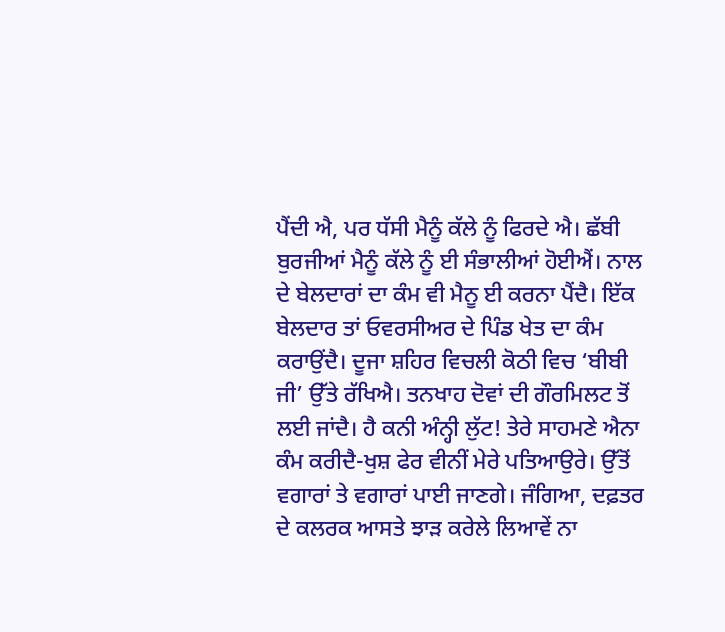ਪੈਂਦੀ ਐ, ਪਰ ਧੱਸੀ ਮੈਨੂੰ ਕੱਲੇ ਨੂੰ ਫਿਰਦੇ ਐ। ਛੱਬੀ ਬੁਰਜੀਆਂ ਮੈਨੂੰ ਕੱਲੇ ਨੂੰ ਈ ਸੰਭਾਲੀਆਂ ਹੋਈਐਂ। ਨਾਲ ਦੇ ਬੇਲਦਾਰਾਂ ਦਾ ਕੰਮ ਵੀ ਮੈਨੂ ਈ ਕਰਨਾ ਪੈਂਦੈ। ਇੱਕ ਬੇਲਦਾਰ ਤਾਂ ਓਵਰਸੀਅਰ ਦੇ ਪਿੰਡ ਖੇਤ ਦਾ ਕੰਮ ਕਰਾਉਂਦੈ। ਦੂਜਾ ਸ਼ਹਿਰ ਵਿਚਲੀ ਕੋਠੀ ਵਿਚ ‘ਬੀਬੀ ਜੀ’ ਉੱਤੇ ਰੱਖਿਐ। ਤਨਖਾਹ ਦੋਵਾਂ ਦੀ ਗੌਰਮਿਲਟ ਤੋਂ ਲਈ ਜਾਂਦੈ। ਹੈ ਕਨੀ ਅੰਨ੍ਹੀ ਲੁੱਟ! ਤੇਰੇ ਸਾਹਮਣੇ ਐਨਾ ਕੰਮ ਕਰੀਦੈ-ਖੁਸ਼ ਫੇਰ ਵੀਨੀਂ ਮੇਰੇ ਪਤਿਆਉਰੇ। ਉੱਤੋਂ ਵਗਾਰਾਂ ਤੇ ਵਗਾਰਾਂ ਪਾਈ ਜਾਣਗੇ। ਜੰਗਿਆ, ਦਫ਼ਤਰ ਦੇ ਕਲਰਕ ਆਸਤੇ ਝਾੜ ਕਰੇਲੇ ਲਿਆਵੇਂ ਨਾ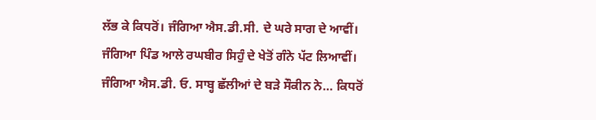ਲੱਭ ਕੇ ਕਿਧਰੋਂ। ਜੰਗਿਆ ਐਸ.ਡੀ.ਸੀ. ਦੇ ਘਰੇ ਸਾਗ ਦੇ ਆਵੀਂ। ਜੰਗਿਆ ਪਿੰਡ ਆਲੇ ਰਘਬੀਰ ਸਿਹੁੰ ਦੇ ਖੇਤੋਂ ਗੰਨੇ ਪੱਟ ਲਿਆਵੀਂ। ਜੰਗਿਆ ਐਸ.ਡੀ. ਓ. ਸਾਬ੍ਹ ਛੱਲੀਆਂ ਦੇ ਬੜੇ ਸੌਕੀਨ ਨੇ… ਕਿਧਰੋਂ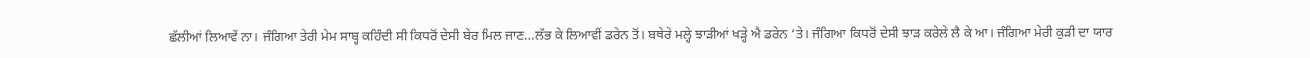ਛੱਲੀਆਂ ਲਿਆਵੇਂ ਨਾ। ਜੰਗਿਆ ਤੇਰੀ ਮੇਮ ਸਾਬ੍ਹ ਕਹਿੰਦੀ ਸੀ ਕਿਧਰੋਂ ਦੇਸੀ ਬੇਰ ਮਿਲ ਜਾਣ…ਲੱਭ ਕੇ ਲਿਆਵੀਂ ਡਰੇਨ ਤੋਂ। ਬਥੇਰੇ ਮਲ੍ਹੇ ਝਾੜੀਆਂ ਖੜ੍ਹੇ ਐ ਡਰੇਨ ‘ਤੇ। ਜੰਗਿਆ ਕਿਧਰੋਂ ਦੇਸੀ ਝਾੜ ਕਰੇਲੇ ਲੈ ਕੇ ਆ। ਜੰਗਿਆ ਮੇਰੀ ਕੁੜੀ ਦਾ ਯਾਰ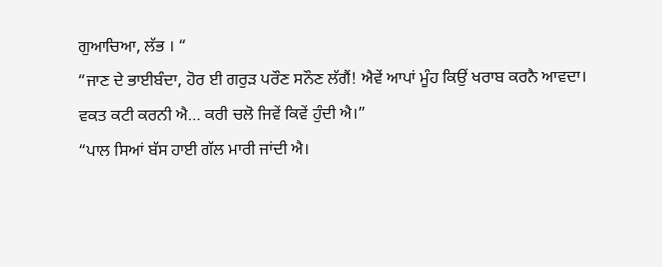ਗੁਆਚਿਆ, ਲੱਭ । “
“ਜਾਣ ਦੇ ਭਾਈਬੰਦਾ, ਹੋਰ ਈ ਗਰੁੜ ਪਰੌਣ ਸਨੌਣ ਲੱਗੈਂ! ਐਵੇਂ ਆਪਾਂ ਮੂੰਹ ਕਿਉਂ ਖਰਾਬ ਕਰਨੈ ਆਵਦਾ। ਵਕਤ ਕਟੀ ਕਰਨੀ ਐ… ਕਰੀ ਚਲੋ ਜਿਵੇਂ ਕਿਵੇਂ ਹੁੰਦੀ ਐ।”
“ਪਾਲ ਸਿਆਂ ਬੱਸ ਹਾਈ ਗੱਲ ਮਾਰੀ ਜਾਂਦੀ ਐ।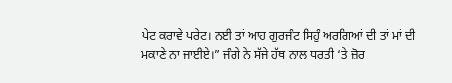ਪੇਟ ਕਰਾਵੇ ਪਰੇਟ। ਨਈ ਤਾਂ ਆਹ ਗੁਰਜੰਟ ਸਿਹੁੰ ਅਰਗਿਆਂ ਦੀ ਤਾਂ ਮਾਂ ਦੀ ਮਕਾਣੇ ਨਾ ਜਾਈਏ।” ਜੰਗੇ ਨੇ ਸੱਜੇ ਹੱਥ ਨਾਲ ਧਰਤੀ ‘ਤੇ ਜ਼ੋਰ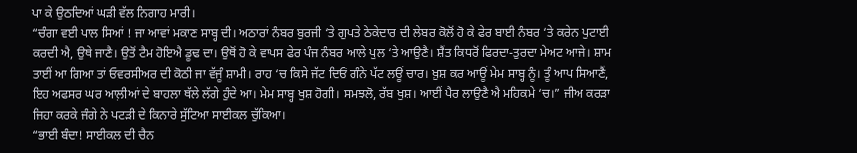ਪਾ ਕੇ ਉਠਦਿਆਂ ਘੜੀ ਵੱਲ ਨਿਗਾਹ ਮਾਰੀ।
“ਚੰਗਾ ਵਈ ਪਾਲ ਸਿਆਂ ! ਜਾ ਆਵਾਂ ਮਕਾਣ ਸਾਬ੍ਹ ਦੀ। ਅਠਾਰਾਂ ਨੰਬਰ ਬੁਰਜੀ ‘ਤੇ ਗੁਪਤੇ ਠੇਕੇਦਾਰ ਦੀ ਲੇਬਰ ਕੋਲੋਂ ਹੋ ਕੇ ਫੇਰ ਬਾਈ ਨੰਬਰ ‘ਤੇ ਕਰੇਨ ਪੁਟਾਈ ਕਰਦੀ ਐ, ਉਥੇ ਜਾਣੈ। ਉਤੋਂ ਟੈਮ ਹੋਇਐ ਡੂਢ ਦਾ। ਉਥੋਂ ਹੋ ਕੇ ਵਾਪਸ ਫੇਰ ਪੰਜ ਨੰਬਰ ਆਲੇ ਪੁਲ ‘ਤੇ ਆਉਣੈ। ਸ਼ੈਂਤ ਕਿਧਰੋਂ ਫਿਰਦਾ-ਤੁਰਦਾ ਮੇਅਟ ਆਜੇ। ਸ਼ਾਮ ਤਾਈਂ ਆ ਗਿਆ ਤਾਂ ਓਵਰਸੀਅਰ ਦੀ ਕੋਠੀ ਜਾ ਵੱਜੂੰ ਸ਼ਾਮੀ। ਰਾਹ ‘ਚ ਕਿਸੇ ਜੱਟ ਦਿਓਂ ਗੰਨੇ ਪੱਟ ਲਊਂ ਚਾਰ। ਖ਼ੁਸ਼ ਕਰ ਆਊਂ ਮੇਮ ਸਾਬ੍ਹ ਨੂੰ। ਤੂੰ ਆਪ ਸਿਆਣੈਂ, ਇਹ ਅਫਸਰ ਘਰ ਆਲ਼ੀਆਂ ਦੇ ਬਾਹਲਾ ਥੱਲੇ ਲੱਗੇ ਹੁੰਦੇ ਆ। ਮੇਮ ਸਾਬ੍ਹ ਖੁਸ਼ ਹੋਗੀ। ਸਮਝਲੋ, ਰੱਬ ਖੁਸ਼। ਆਈਂ ਪੈਰ ਲਾਉਣੈ ਐ ਮਹਿਕਮੇ ‘ਚ।” ਜੀਅ ਕਰੜਾ ਜਿਹਾ ਕਰਕੇ ਜੰਗੇ ਨੇ ਪਟੜੀ ਦੇ ਕਿਨਾਰੇ ਸੁੱਟਿਆ ਸਾਈਕਲ ਚੁੱਕਿਆ।
“ਭਾਈ ਬੰਦਾ! ਸਾਈਕਲ ਦੀ ਚੈਨ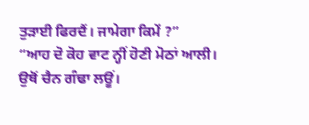ਤੁੜਾਈ ਫਿਰਦੈਂ। ਜਾਮੇਗਾ ਕਿਮੇਂ ?”
“ਆਹ ਦੋ ਕੋਹ ਵਾਟ ਨ੍ਹੀਂ ਹੋਣੀ ਮੋਠਾਂ ਆਲੀ। ਉਥੋਂ ਚੈਨ ਗੰਢਾ ਲਊਂ।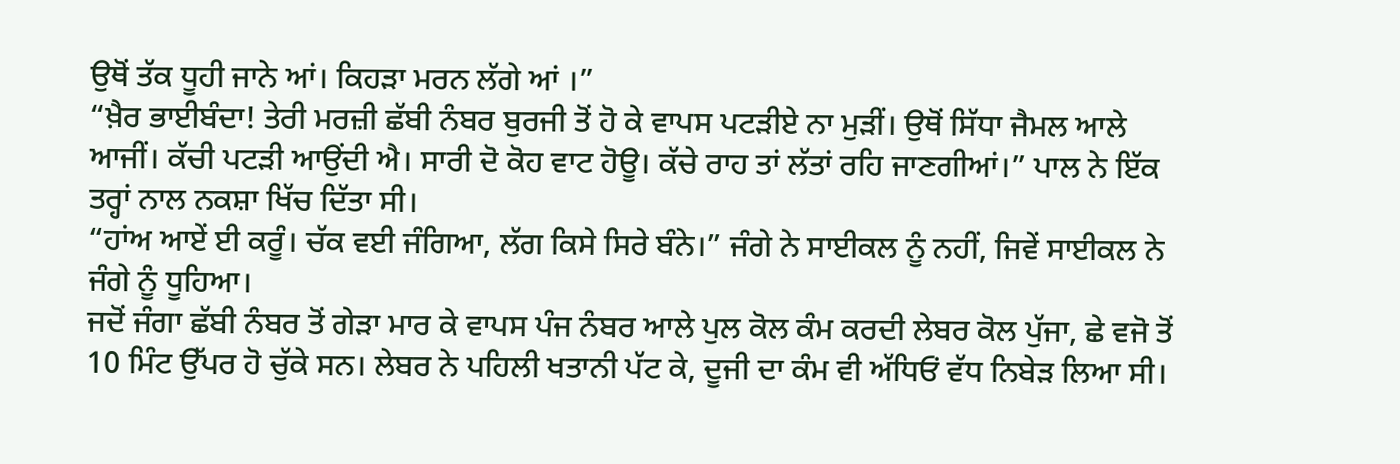ਉਥੋਂ ਤੱਕ ਧੂਹੀ ਜਾਨੇ ਆਂ। ਕਿਹੜਾ ਮਰਨ ਲੱਗੇ ਆਂ ।”
“ਖ਼ੈਰ ਭਾਈਬੰਦਾ! ਤੇਰੀ ਮਰਜ਼ੀ ਛੱਬੀ ਨੰਬਰ ਬੁਰਜੀ ਤੋਂ ਹੋ ਕੇ ਵਾਪਸ ਪਟੜੀਏ ਨਾ ਮੁੜੀਂ। ਉਥੋਂ ਸਿੱਧਾ ਜੈਮਲ ਆਲੇ ਆਜੀਂ। ਕੱਚੀ ਪਟੜੀ ਆਉਂਦੀ ਐ। ਸਾਰੀ ਦੋ ਕੋਹ ਵਾਟ ਹੋਊ। ਕੱਚੇ ਰਾਹ ਤਾਂ ਲੱਤਾਂ ਰਹਿ ਜਾਣਗੀਆਂ।” ਪਾਲ ਨੇ ਇੱਕ ਤਰ੍ਹਾਂ ਨਾਲ ਨਕਸ਼ਾ ਖਿੱਚ ਦਿੱਤਾ ਸੀ।
“ਹਾਂਅ ਆਏਂ ਈ ਕਰੂੰ। ਚੱਕ ਵਈ ਜੰਗਿਆ, ਲੱਗ ਕਿਸੇ ਸਿਰੇ ਬੰਨੇ।” ਜੰਗੇ ਨੇ ਸਾਈਕਲ ਨੂੰ ਨਹੀਂ, ਜਿਵੇਂ ਸਾਈਕਲ ਨੇ ਜੰਗੇ ਨੂੰ ਧੂਹਿਆ।
ਜਦੋਂ ਜੰਗਾ ਛੱਬੀ ਨੰਬਰ ਤੋਂ ਗੇੜਾ ਮਾਰ ਕੇ ਵਾਪਸ ਪੰਜ ਨੰਬਰ ਆਲੇ ਪੁਲ ਕੋਲ ਕੰਮ ਕਰਦੀ ਲੇਬਰ ਕੋਲ ਪੁੱਜਾ, ਛੇ ਵਜੋ ਤੋਂ 10 ਮਿੰਟ ਉੱਪਰ ਹੋ ਚੁੱਕੇ ਸਨ। ਲੇਬਰ ਨੇ ਪਹਿਲੀ ਖਤਾਨੀ ਪੱਟ ਕੇ, ਦੂਜੀ ਦਾ ਕੰਮ ਵੀ ਅੱਧਿਓਂ ਵੱਧ ਨਿਬੇੜ ਲਿਆ ਸੀ।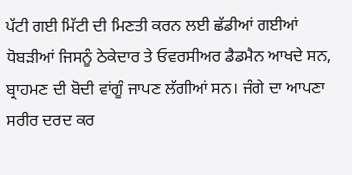ਪੱਟੀ ਗਈ ਮਿੱਟੀ ਦੀ ਮਿਣਤੀ ਕਰਨ ਲਈ ਛੱਡੀਆਂ ਗਈਆਂ ਧੋਬੜੀਆਂ ਜਿਸਨੂੰ ਠੇਕੇਦਾਰ ਤੇ ਓਵਰਸੀਅਰ ਡੈਡਮੈਨ ਆਖਦੇ ਸਨ, ਬ੍ਰਾਹਮਣ ਦੀ ਬੋਦੀ ਵਾਂਗੂੰ ਜਾਪਣ ਲੱਗੀਆਂ ਸਨ। ਜੰਗੇ ਦਾ ਆਪਣਾ ਸਰੀਰ ਦਰਦ ਕਰ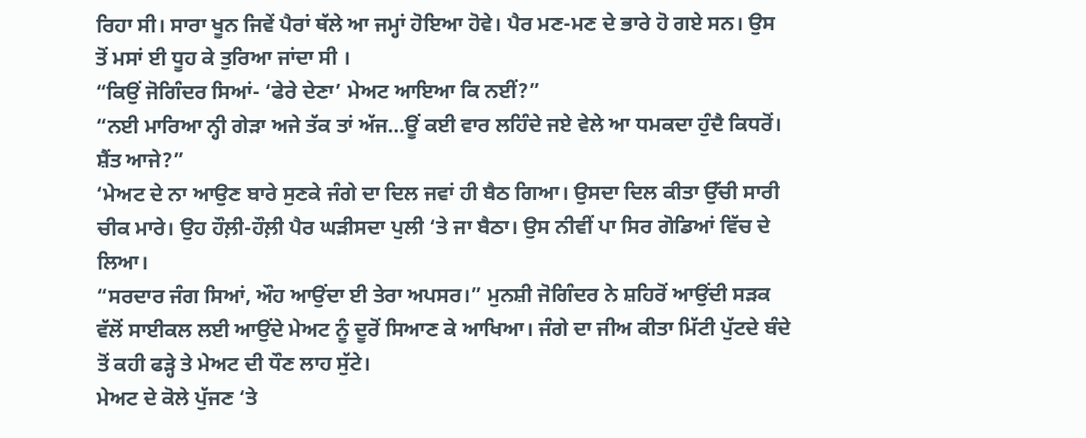ਰਿਹਾ ਸੀ। ਸਾਰਾ ਖੂਨ ਜਿਵੇਂ ਪੈਰਾਂ ਥੱਲੇ ਆ ਜਮ੍ਹਾਂ ਹੋਇਆ ਹੋਵੇ। ਪੈਰ ਮਣ-ਮਣ ਦੇ ਭਾਰੇ ਹੋ ਗਏ ਸਨ। ਉਸ ਤੋਂ ਮਸਾਂ ਈ ਧੂਹ ਕੇ ਤੁਰਿਆ ਜਾਂਦਾ ਸੀ ।
“ਕਿਉਂ ਜੋਗਿੰਦਰ ਸਿਆਂ- ‘ਫੇਰੇ ਦੇਣਾ’ ਮੇਅਟ ਆਇਆ ਕਿ ਨਈਂ?”
“ਨਈ ਮਾਰਿਆ ਨ੍ਹੀ ਗੇੜਾ ਅਜੇ ਤੱਕ ਤਾਂ ਅੱਜ…ਊਂ ਕਈ ਵਾਰ ਲਹਿੰਦੇ ਜਏ ਵੇਲੇ ਆ ਧਮਕਦਾ ਹੁੰਦੈ ਕਿਧਰੋਂ। ਸ਼ੈਂਤ ਆਜੇ?”
‘ਮੇਅਟ ਦੇ ਨਾ ਆਉਣ ਬਾਰੇ ਸੁਣਕੇ ਜੰਗੇ ਦਾ ਦਿਲ ਜਵਾਂ ਹੀ ਬੈਠ ਗਿਆ। ਉਸਦਾ ਦਿਲ ਕੀਤਾ ਉੱਚੀ ਸਾਰੀ ਚੀਕ ਮਾਰੇ। ਉਹ ਹੌਲ਼ੀ-ਹੌਲ਼ੀ ਪੈਰ ਘੜੀਸਦਾ ਪੁਲੀ ‘ਤੇ ਜਾ ਬੈਠਾ। ਉਸ ਨੀਵੀਂ ਪਾ ਸਿਰ ਗੋਡਿਆਂ ਵਿੱਚ ਦੇ ਲਿਆ।
“ਸਰਦਾਰ ਜੰਗ ਸਿਆਂ, ਔਹ ਆਉਂਦਾ ਈ ਤੇਰਾ ਅਪਸਰ।” ਮੁਨਸ਼ੀ ਜੋਗਿੰਦਰ ਨੇ ਸ਼ਹਿਰੋਂ ਆਉਂਦੀ ਸੜਕ ਵੱਲੋਂ ਸਾਈਕਲ ਲਈ ਆਉਂਦੇ ਮੇਅਟ ਨੂੰ ਦੂਰੋਂ ਸਿਆਣ ਕੇ ਆਖਿਆ। ਜੰਗੇ ਦਾ ਜੀਅ ਕੀਤਾ ਮਿੱਟੀ ਪੁੱਟਦੇ ਬੰਦੇ ਤੋਂ ਕਹੀ ਫੜ੍ਹੇ ਤੇ ਮੇਅਟ ਦੀ ਧੌਣ ਲਾਹ ਸੁੱਟੇ।
ਮੇਅਟ ਦੇ ਕੋਲੇ ਪੁੱਜਣ ‘ਤੇ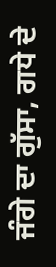ਜੰਗੇ ਦਾ ਗੁੱਸਾ, ਗਧੇ ਦੇ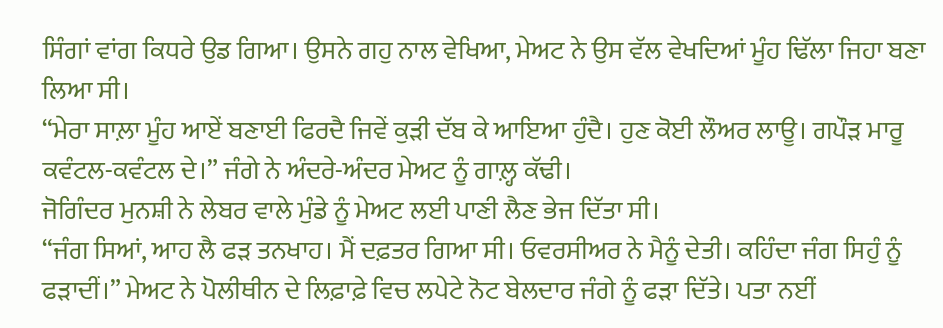ਸਿੰਗਾਂ ਵਾਂਗ ਕਿਧਰੇ ਉਡ ਗਿਆ। ਉਸਨੇ ਗਹੁ ਨਾਲ ਵੇਖਿਆ, ਮੇਅਟ ਨੇ ਉਸ ਵੱਲ ਵੇਖਦਿਆਂ ਮੂੰਹ ਢਿੱਲਾ ਜਿਹਾ ਬਣਾ ਲਿਆ ਸੀ।
“ਮੇਰਾ ਸਾਲ਼ਾ ਮੂੰਹ ਆਏਂ ਬਣਾਈ ਫਿਰਦੈ ਜਿਵੇਂ ਕੁੜੀ ਦੱਬ ਕੇ ਆਇਆ ਹੁੰਦੈ। ਹੁਣ ਕੋਈ ਲੌਅਰ ਲਾਊ। ਗਪੌੜ ਮਾਰੂ ਕਵੰਟਲ-ਕਵੰਟਲ ਦੇ।” ਜੰਗੇ ਨੇ ਅੰਦਰੇ-ਅੰਦਰ ਮੇਅਟ ਨੂੰ ਗਾਲ਼੍ਹ ਕੱਢੀ।
ਜੋਗਿੰਦਰ ਮੁਨਸ਼ੀ ਨੇ ਲੇਬਰ ਵਾਲੇ ਮੁੰਡੇ ਨੂੰ ਮੇਅਟ ਲਈ ਪਾਣੀ ਲੈਣ ਭੇਜ ਦਿੱਤਾ ਸੀ।
“ਜੰਗ ਸਿਆਂ, ਆਹ ਲੈ ਫੜ ਤਨਖਾਹ। ਮੈਂ ਦਫ਼ਤਰ ਗਿਆ ਸੀ। ਓਵਰਸੀਅਰ ਨੇ ਮੈਨੂੰ ਦੇਤੀ। ਕਹਿੰਦਾ ਜੰਗ ਸਿਹੁੰ ਨੂੰ ਫੜਾਦੀਂ।” ਮੇਅਟ ਨੇ ਪੋਲੀਥੀਨ ਦੇ ਲਿਫ਼ਾਫ਼ੇ ਵਿਚ ਲਪੇਟੇ ਨੋਟ ਬੇਲਦਾਰ ਜੰਗੇ ਨੂੰ ਫੜਾ ਦਿੱਤੇ। ਪਤਾ ਨਈਂ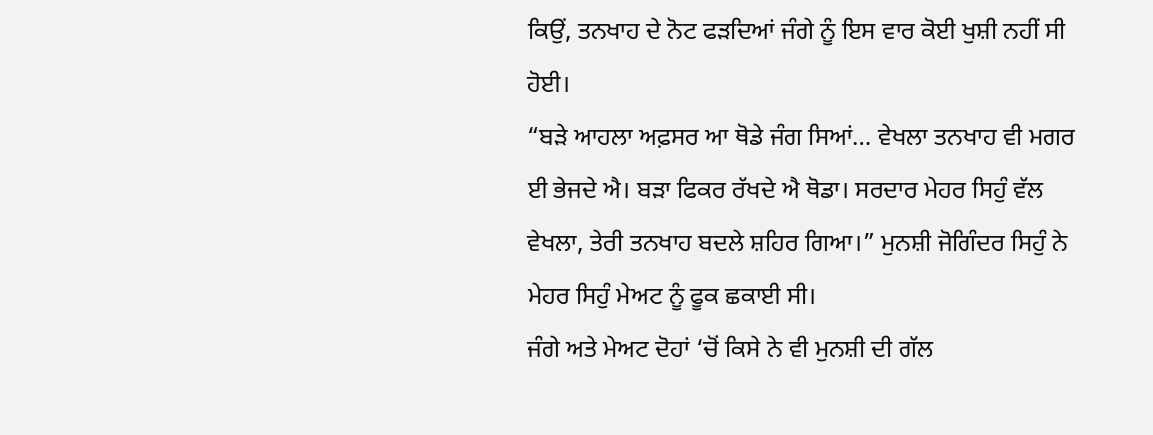ਕਿਉਂ, ਤਨਖਾਹ ਦੇ ਨੋਟ ਫੜਦਿਆਂ ਜੰਗੇ ਨੂੰ ਇਸ ਵਾਰ ਕੋਈ ਖੁਸ਼ੀ ਨਹੀਂ ਸੀ ਹੋਈ।
“ਬੜੇ ਆਹਲਾ ਅਫ਼ਸਰ ਆ ਥੋਡੇ ਜੰਗ ਸਿਆਂ… ਵੇਖਲਾ ਤਨਖਾਹ ਵੀ ਮਗਰ ਈ ਭੇਜਦੇ ਐ। ਬੜਾ ਫਿਕਰ ਰੱਖਦੇ ਐ ਥੋਡਾ। ਸਰਦਾਰ ਮੇਹਰ ਸਿਹੁੰ ਵੱਲ ਵੇਖਲਾ, ਤੇਰੀ ਤਨਖਾਹ ਬਦਲੇ ਸ਼ਹਿਰ ਗਿਆ।” ਮੁਨਸ਼ੀ ਜੋਗਿੰਦਰ ਸਿਹੁੰ ਨੇ ਮੇਹਰ ਸਿਹੁੰ ਮੇਅਟ ਨੂੰ ਫੂਕ ਛਕਾਈ ਸੀ।
ਜੰਗੇ ਅਤੇ ਮੇਅਟ ਦੋਹਾਂ ‘ਚੋਂ ਕਿਸੇ ਨੇ ਵੀ ਮੁਨਸ਼ੀ ਦੀ ਗੱਲ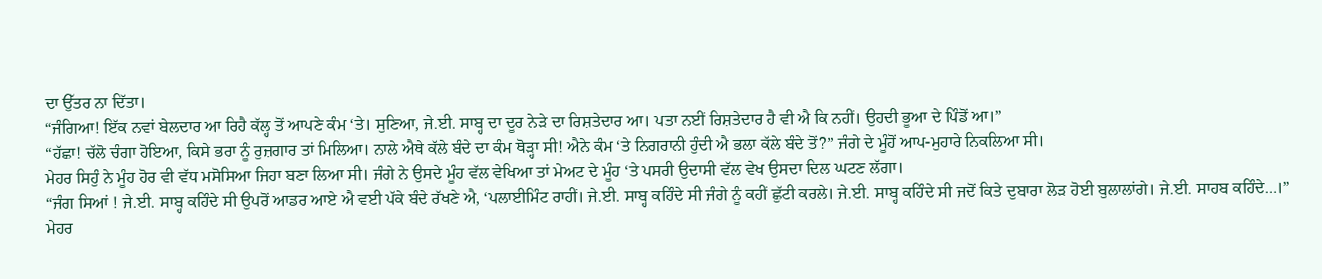ਦਾ ਉੱਤਰ ਨਾ ਦਿੱਤਾ।
“ਜੰਗਿਆ! ਇੱਕ ਨਵਾਂ ਬੇਲਦਾਰ ਆ ਰਿਹੈ ਕੱਲ੍ਹ ਤੋਂ ਆਪਣੇ ਕੰਮ ‘ਤੇ। ਸੁਣਿਆ, ਜੇ.ਈ. ਸਾਬ੍ਹ ਦਾ ਦੂਰ ਨੇੜੇ ਦਾ ਰਿਸ਼ਤੇਦਾਰ ਆ। ਪਤਾ ਨਈਂ ਰਿਸ਼ਤੇਦਾਰ ਹੈ ਵੀ ਐ ਕਿ ਨਹੀਂ। ਉਹਦੀ ਭੂਆ ਦੇ ਪਿੰਡੋਂ ਆ।”
“ਹੱਛਾ! ਚੱਲੋ ਚੰਗਾ ਹੋਇਆ, ਕਿਸੇ ਭਰਾ ਨੂੰ ਰੁਜ਼ਗਾਰ ਤਾਂ ਮਿਲਿਆ। ਨਾਲੇ ਐਥੇ ਕੱਲੇ ਬੰਦੇ ਦਾ ਕੰਮ ਥੋੜ੍ਹਾ ਸੀ! ਐਨੇ ਕੰਮ ‘ਤੇ ਨਿਗਰਾਨੀ ਹੁੰਦੀ ਐ ਭਲਾ ਕੱਲੇ ਬੰਦੇ ਤੋਂ?” ਜੰਗੇ ਦੇ ਮੂੰਹੋਂ ਆਪ-ਮੁਹਾਰੇ ਨਿਕਲਿਆ ਸੀ।
ਮੇਹਰ ਸਿਹੁੰ ਨੇ ਮੂੰਹ ਹੋਰ ਵੀ ਵੱਧ ਮਸੋਸਿਆ ਜਿਹਾ ਬਣਾ ਲਿਆ ਸੀ। ਜੰਗੇ ਨੇ ਉਸਦੇ ਮੂੰਹ ਵੱਲ ਵੇਖਿਆ ਤਾਂ ਮੇਅਟ ਦੇ ਮੂੰਹ ‘ਤੇ ਪਸਰੀ ਉਦਾਸੀ ਵੱਲ ਵੇਖ ਉਸਦਾ ਦਿਲ ਘਟਣ ਲੱਗਾ।
“ਜੰਗ ਸਿਆਂ ! ਜੇ.ਈ. ਸਾਬ੍ਹ ਕਹਿੰਦੇ ਸੀ ਉਪਰੋਂ ਆਡਰ ਆਏ ਐ ਵਈ ਪੱਕੇ ਬੰਦੇ ਰੱਖਣੇ ਐ, ‘ਪਲਾਈਮਿੰਟ ਰਾਹੀਂ। ਜੇ.ਈ. ਸਾਬ੍ਹ ਕਹਿੰਦੇ ਸੀ ਜੰਗੇ ਨੂੰ ਕਹੀਂ ਛੁੱਟੀ ਕਰਲੇ। ਜੇ.ਈ. ਸਾਬ੍ਹ ਕਹਿੰਦੇ ਸੀ ਜਦੋਂ ਕਿਤੇ ਦੁਬਾਰਾ ਲੋੜ ਹੋਈ ਬੁਲਾਲਾਂਗੇ। ਜੇ.ਈ. ਸਾਹਬ ਕਹਿੰਦੇ…।”
ਮੇਹਰ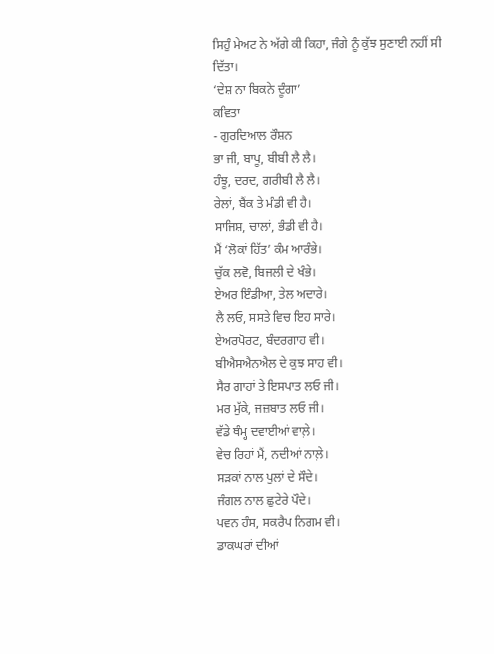ਸਿਹੁੰ ਮੇਅਟ ਨੇ ਅੱਗੇ ਕੀ ਕਿਹਾ, ਜੰਗੇ ਨੂੰ ਕੁੱਝ ਸੁਣਾਈ ਨਹੀਂ ਸੀ ਦਿੱਤਾ।
‘ਦੇਸ਼ ਨਾ ਬਿਕਨੇ ਦੂੰਗਾ’
ਕਵਿਤਾ
- ਗੁਰਦਿਆਲ ਰੌਸ਼ਨ
ਭਾ ਜੀ, ਬਾਪੂ, ਬੀਬੀ ਲੈ ਲੈ।
ਹੰਝੂ, ਦਰਦ, ਗਰੀਬੀ ਲੈ ਲੈ।
ਰੇਲਾਂ, ਬੈਂਕ ਤੇ ਮੰਡੀ ਵੀ ਹੈ।
ਸਾਜਿਸ਼, ਚਾਲਾਂ, ਭੰਡੀ ਵੀ ਹੈ।
ਮੈਂ ‘ਲੋਕਾਂ ਹਿੱਤ’ ਕੰਮ ਆਰੰਭੇ।
ਚੁੱਕ ਲਵੋ, ਬਿਜਲੀ ਦੇ ਖੰਭੇ।
ਏਅਰ ਇੰਡੀਆ, ਤੇਲ ਅਦਾਰੇ।
ਲੈ ਲਓ, ਸਸਤੇ ਵਿਚ ਇਹ ਸਾਰੇ।
ਏਅਰਪੋਰਟ, ਬੰਦਰਗਾਹ ਵੀ।
ਬੀਐਸਐਨਐਲ ਦੇ ਕੁਝ ਸਾਹ ਵੀ।
ਸੈਰ ਗਾਹਾਂ ਤੇ ਇਸਪਾਤ ਲਓ ਜੀ।
ਮਰ ਮੁੱਕੇ, ਜਜ਼ਬਾਤ ਲਓ ਜੀ।
ਵੱਡੇ ਥੰਮ੍ਹ ਦਵਾਈਆਂ ਵਾਲ਼ੇ।
ਵੇਚ ਰਿਹਾਂ ਮੈਂ, ਨਦੀਆਂ ਨਾਲ਼ੇ।
ਸੜਕਾਂ ਨਾਲ ਪੁਲਾਂ ਦੇ ਸੌਦੇ।
ਜੰਗਲ ਨਾਲ ਛੁਟੇਰੇ ਪੌਦੇ।
ਪਵਨ ਹੰਸ, ਸਕਰੈਪ ਨਿਗਮ ਵੀ।
ਡਾਕਘਰਾਂ ਦੀਆਂ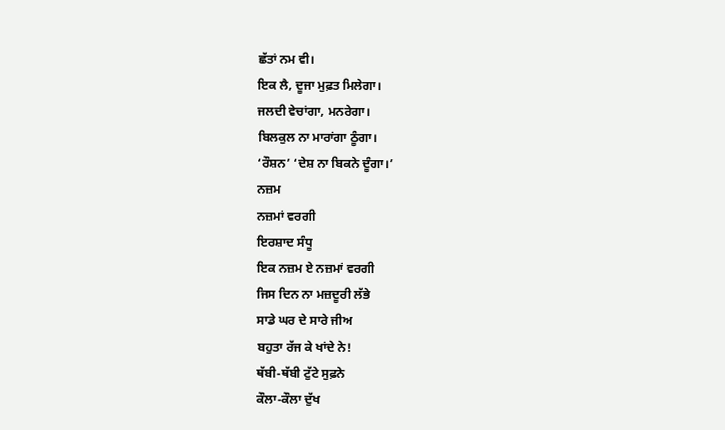ਛੱਤਾਂ ਨਮ ਵੀ।
ਇਕ ਲੈ, ਦੂਜਾ ਮੁਫ਼ਤ ਮਿਲੇਗਾ।
ਜਲਦੀ ਵੇਚਾਂਗਾ, ਮਨਰੇਗਾ।
ਬਿਲਕੁਲ ਨਾ ਮਾਰਾਂਗਾ ਠੂੰਗਾ।
‘ਰੌਸ਼ਨ’ ‘ਦੇਸ਼ ਨਾ ਬਿਕਨੇ ਦੂੰਗਾ।’
ਨਜ਼ਮ
ਨਜ਼ਮਾਂ ਵਰਗੀ
ਇਰਸ਼ਾਦ ਸੰਧੂ
ਇਕ ਨਜ਼ਮ ਏ ਨਜ਼ਮਾਂ ਵਰਗੀ
ਜਿਸ ਦਿਨ ਨਾ ਮਜ਼ਦੂਰੀ ਲੱਭੇ
ਸਾਡੇ ਘਰ ਦੇ ਸਾਰੇ ਜੀਅ
ਬਹੁਤਾ ਰੱਜ ਕੇ ਖਾਂਦੇ ਨੇ!
ਥੱਬੀ-ਥੱਬੀ ਟੁੱਟੇ ਸੁਫ਼ਨੇ
ਕੌਲਾ-ਕੌਲਾ ਦੁੱਖ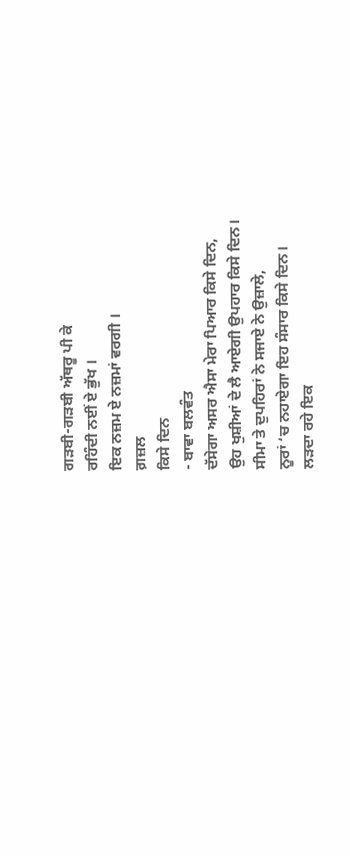ਗੜਬੀ-ਗੜਬੀ ਅੱਥਰੂ ਪੀ ਕੇ
ਰਹਿੰਦੀ ਨਈਂ ਏ ਭੁੱਖ ।
ਇਕ ਨਜ਼ਮ ਏ ਨਜ਼ਮਾਂ ਵਰਗੀ ।
ਗ਼ਜ਼ਲ
ਕਿਸੇ ਦਿਨ
- ਬਾਵਾ ਬਲਵੰਤ
ਦੱਸੇਗਾ ਅਸਰ ਐਸਾ ਮੇਰਾ ਪਿਆਰ ਕਿਸੇ ਦਿਨ,
ਉਹ ਖੁਸ਼ੀਆਂ ਦੇ ਲੈ ਆਏਗੀ ਉਪਹਾਰ ਕਿਸੇ ਦਿਨ।
ਸੀਮਾ ਤੇ ਦੁਪਹਿਰਾਂ ਨੇ ਸਜਾਏ ਨੇ ਉਜ਼ਾਲੇ,
ਨੂਰਾਂ ‘ਚ ਨਹਾਏਗਾ ਇਹ ਸੰਸਾਰ ਕਿਸੇ ਦਿਨ।
ਲੜਦਾ ਰਹੇ ਇਕ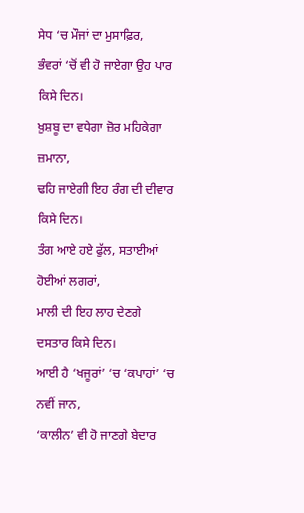ਸੇਧ ‘ਚ ਮੌਜਾਂ ਦਾ ਮੁਸਾਫ਼ਿਰ,
ਭੰਵਰਾਂ ‘ਚੋਂ ਵੀ ਹੋ ਜਾਏਗਾ ਉਹ ਪਾਰ ਕਿਸੇ ਦਿਨ।
ਖ਼ੁਸ਼ਬੂ ਦਾ ਵਧੇਗਾ ਜ਼ੋਰ ਮਹਿਕੇਗਾ ਜ਼ਮਾਨਾ,
ਢਹਿ ਜਾਏਗੀ ਇਹ ਰੰਗ ਦੀ ਦੀਵਾਰ ਕਿਸੇ ਦਿਨ।
ਤੰਗ ਆਏ ਹਏ ਫੁੱਲ, ਸਤਾਈਆਂ ਹੋਈਆਂ ਲਗਰਾਂ,
ਮਾਲੀ ਦੀ ਇਹ ਲਾਹ ਦੇਣਗੇ ਦਸਤਾਰ ਕਿਸੇ ਦਿਨ।
ਆਈ ਹੈ ‘ਖਜੂਰਾਂ’ ‘ਚ ‘ਕਪਾਹਾਂ’ ‘ਚ ਨਵੀਂ ਜਾਨ,
‘ਕਾਲੀਨ’ ਵੀ ਹੋ ਜਾਣਗੇ ਬੇਦਾਰ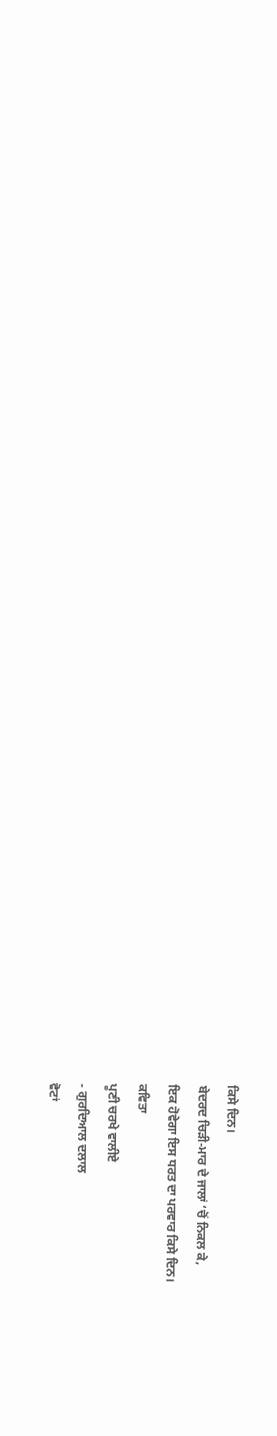ਕਿਸੇ ਦਿਨ।
ਬੇਦਰਦ ਚਿੜੀ-ਮਾਰ ਦੇ ਜਾਲਾਂ ‘ਚੋਂ ਨਿਕਲ ਕੇ,
ਇਕ ਹੋਵੇਗਾ ਇਸ ਧਰਤ ਦਾ ਪਰਵਾਰ ਕਿਸੇ ਦਿਨ।
ਕਵਿਤਾ
ਪੂਣੀ ਚਰਖੇ ਵਾਲੀਏ
- ਗੁਰਦਿਆਲ ਦਲਾਲ
ਵੋਟਾਂ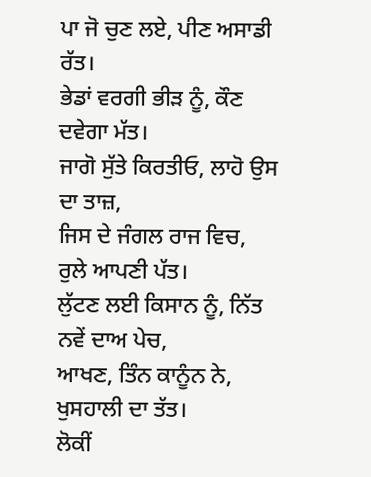ਪਾ ਜੋ ਚੁਣ ਲਏ, ਪੀਣ ਅਸਾਡੀ ਰੱਤ।
ਭੇਡਾਂ ਵਰਗੀ ਭੀੜ ਨੂੰ, ਕੌਣ ਦਵੇਗਾ ਮੱਤ।
ਜਾਗੋ ਸੁੱਤੇ ਕਿਰਤੀਓ, ਲਾਹੋ ਉਸ ਦਾ ਤਾਜ਼,
ਜਿਸ ਦੇ ਜੰਗਲ ਰਾਜ ਵਿਚ, ਰੁਲੇ ਆਪਣੀ ਪੱਤ।
ਲੁੱਟਣ ਲਈ ਕਿਸਾਨ ਨੂੰ, ਨਿੱਤ ਨਵੇਂ ਦਾਅ ਪੇਚ,
ਆਖਣ, ਤਿੰਨ ਕਾਨੂੰਨ ਨੇ, ਖੁਸਹਾਲੀ ਦਾ ਤੱਤ।
ਲੋਕੀਂ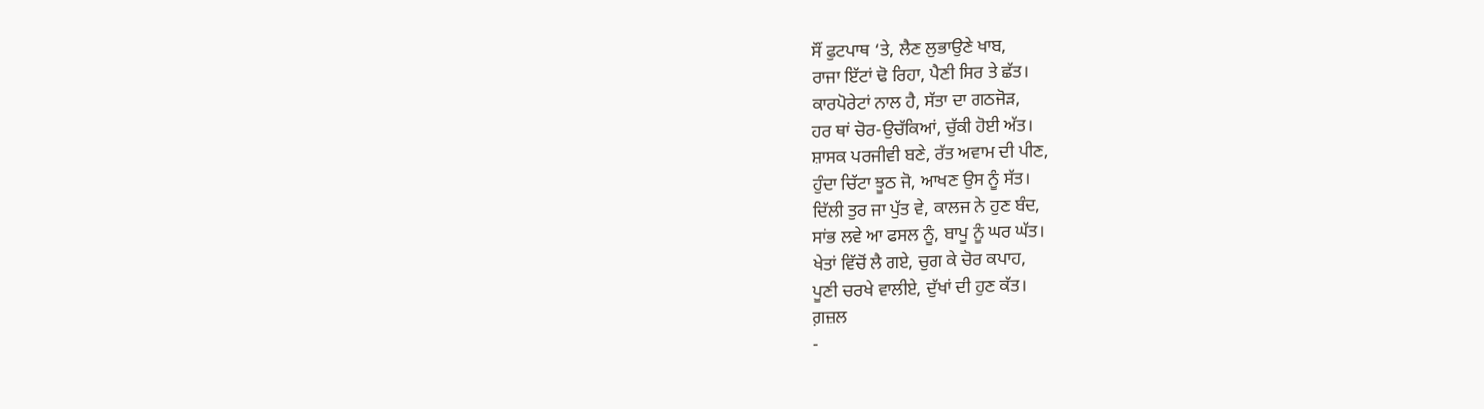ਸੌਂ ਫੁਟਪਾਥ ‘ਤੇ, ਲੈਣ ਲੁਭਾਉਣੇ ਖਾਬ,
ਰਾਜਾ ਇੱਟਾਂ ਢੋ ਰਿਹਾ, ਪੈਣੀ ਸਿਰ ਤੇ ਛੱਤ।
ਕਾਰਪੋਰੇਟਾਂ ਨਾਲ ਹੈ, ਸੱਤਾ ਦਾ ਗਠਜੋੜ,
ਹਰ ਥਾਂ ਚੋਰ-ਉਚੱਕਿਆਂ, ਚੁੱਕੀ ਹੋਈ ਅੱਤ।
ਸ਼ਾਸਕ ਪਰਜੀਵੀ ਬਣੇ, ਰੱਤ ਅਵਾਮ ਦੀ ਪੀਣ,
ਹੁੰਦਾ ਚਿੱਟਾ ਝੂਠ ਜੋ, ਆਖਣ ਉਸ ਨੂੰ ਸੱਤ।
ਦਿੱਲੀ ਤੁਰ ਜਾ ਪੁੱਤ ਵੇ, ਕਾਲਜ ਨੇ ਹੁਣ ਬੰਦ,
ਸਾਂਭ ਲਵੇ ਆ ਫਸਲ ਨੂੰ, ਬਾਪੂ ਨੂੰ ਘਰ ਘੱਤ।
ਖੇਤਾਂ ਵਿੱਚੋਂ ਲੈ ਗਏ, ਚੁਗ ਕੇ ਚੋਰ ਕਪਾਹ,
ਪੂਣੀ ਚਰਖੇ ਵਾਲੀਏ, ਦੁੱਖਾਂ ਦੀ ਹੁਣ ਕੱਤ।
ਗ਼ਜ਼ਲ
-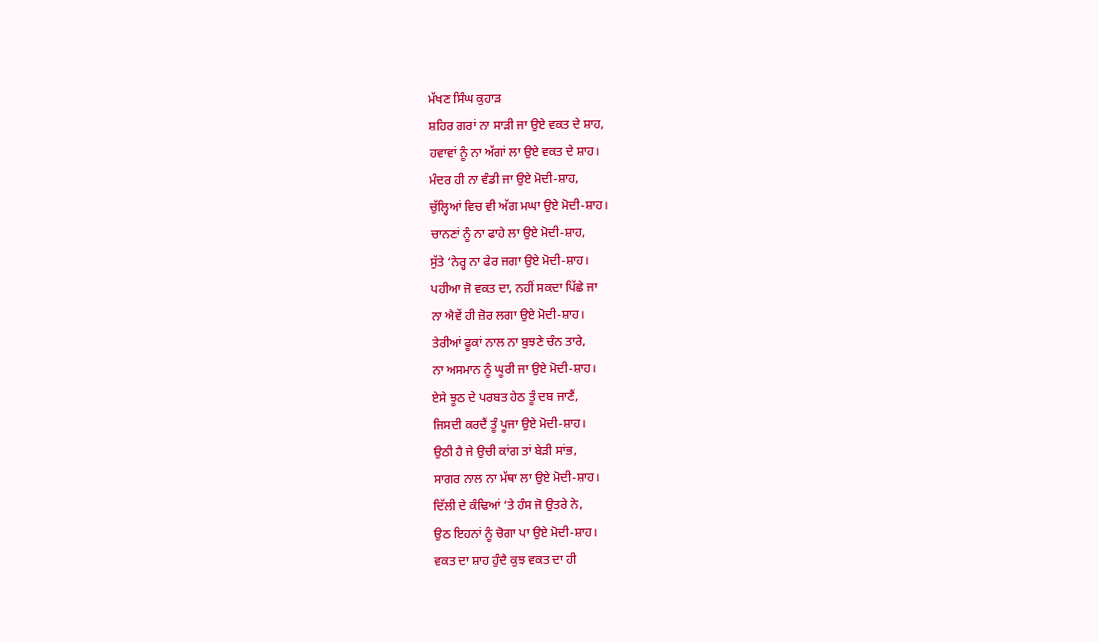ਮੱਖਣ ਸਿੰਘ ਕੁਹਾੜ
ਸ਼ਹਿਰ ਗਰਾਂ ਨਾ ਸਾੜੀ ਜਾ ਉਏ ਵਕਤ ਦੇ ਸ਼ਾਹ,
ਹਵਾਵਾਂ ਨੂੰ ਨਾ ਅੱਗਾਂ ਲਾ ਉਏ ਵਕਤ ਦੇ ਸ਼ਾਹ।
ਮੰਦਰ ਹੀ ਨਾ ਵੰਡੀ ਜਾ ਉਏ ਮੋਦੀ-ਸ਼ਾਹ,
ਚੁੱਲ੍ਹਿਆਂ ਵਿਚ ਵੀ ਅੱਗ ਮਘਾ ਉਏ ਮੋਦੀ-ਸ਼ਾਹ।
ਚਾਨਣਾਂ ਨੂੰ ਨਾ ਫਾਹੇ ਲਾ ਉਏ ਮੋਦੀ-ਸ਼ਾਹ,
ਸੁੱਤੇ ‘ਨੇਰ੍ਹ ਨਾ ਫੇਰ ਜਗਾ ਉਏ ਮੋਦੀ-ਸ਼ਾਹ।
ਪਹੀਆ ਜੋ ਵਕਤ ਦਾ, ਨਹੀਂ ਸਕਦਾ ਪਿੱਛੇ ਜਾ
ਨਾ ਐਵੇਂ ਹੀ ਜ਼ੋਰ ਲਗਾ ਉਏ ਮੋਦੀ-ਸ਼ਾਹ।
ਤੇਰੀਆਂ ਫੂਕਾਂ ਨਾਲ ਨਾ ਬੁਝਣੇ ਚੰਨ ਤਾਰੇ,
ਨਾ ਅਸਮਾਨ ਨੂੰ ਘੂਰੀ ਜਾ ਉਏ ਮੋਦੀ-ਸ਼ਾਹ।
ਏਸੇ ਝੂਠ ਦੇ ਪਰਬਤ ਹੇਠ ਤੂੰ ਦਬ ਜਾਣੈਂ,
ਜਿਸਦੀ ਕਰਦੈਂ ਤੂੰ ਪੂਜਾ ਉਏ ਮੋਦੀ-ਸ਼ਾਹ।
ਉਠੀ ਹੈ ਜੇ ਉਚੀ ਕਾਂਗ ਤਾਂ ਬੇੜੀ ਸਾਂਭ,
ਸਾਗਰ ਨਾਲ ਨਾ ਮੱਥਾ ਲਾ ਉਏ ਮੋਦੀ-ਸ਼ਾਹ।
ਦਿੱਲੀ ਦੇ ਕੰਢਿਆਂ ‘ਤੇ ਹੰਸ ਜੋ ਉਤਰੇ ਨੇ,
ਉਠ ਇਹਨਾਂ ਨੂੰ ਚੋਗਾ ਪਾ ਉਏ ਮੋਦੀ-ਸ਼ਾਹ।
ਵਕਤ ਦਾ ਸ਼ਾਹ ਹੁੰਦੈ ਕੁਝ ਵਕਤ ਦਾ ਹੀ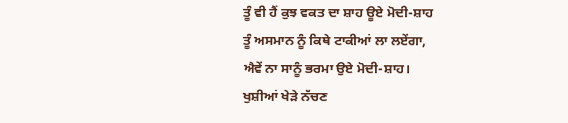ਤੂੰ ਵੀ ਹੈਂ ਕੁਝ ਵਕਤ ਦਾ ਸ਼ਾਹ ਊਏ ਮੋਦੀ-ਸ਼ਾਹ
ਤੂੰ ਅਸਮਾਨ ਨੂੰ ਕਿਥੇ ਟਾਕੀਆਂ ਲਾ ਲਏਂਗਾ,
ਐਵੇਂ ਨਾ ਸਾਨੂੰ ਭਰਮਾ ਉਏ ਮੋਦੀ-ਸ਼ਾਹ।
ਖੁਸ਼ੀਆਂ ਖੇੜੇ ਨੱਚਣ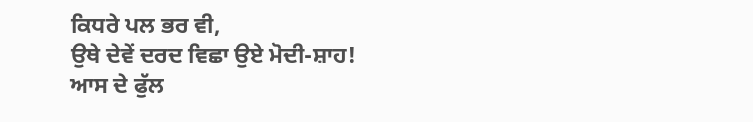ਕਿਧਰੇ ਪਲ ਭਰ ਵੀ,
ਉਥੇ ਦੇਵੇਂ ਦਰਦ ਵਿਛਾ ਉਏ ਮੋਦੀ-ਸ਼ਾਹ!
ਆਸ ਦੇ ਫੁੱਲ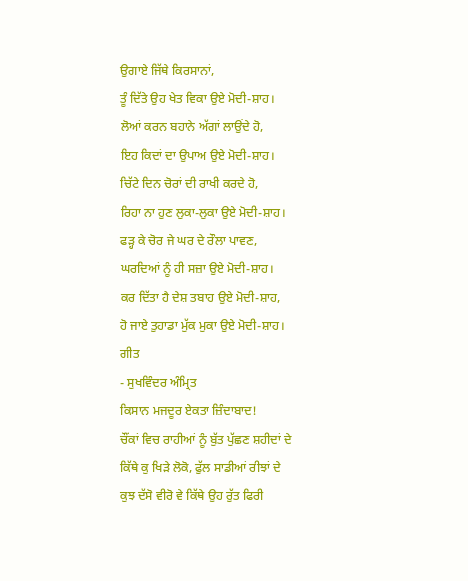ਉਗਾਏ ਜਿੱਥੇ ਕਿਰਸਾਨਾਂ,
ਤੂੰ ਦਿੱਤੇ ਉਹ ਖੇਤ ਵਿਕਾ ਉਏ ਮੋਦੀ-ਸ਼ਾਹ।
ਲੋਆਂ ਕਰਨ ਬਹਾਨੇ ਅੱਗਾਂ ਲਾਉਂਦੇ ਹੋ,
ਇਹ ਕਿਦਾਂ ਦਾ ਉਪਾਅ ਉਏ ਮੋਦੀ-ਸ਼ਾਹ।
ਚਿੱਟੇ ਦਿਨ ਚੋਰਾਂ ਦੀ ਰਾਖੀ ਕਰਦੇ ਹੋ,
ਰਿਹਾ ਨਾ ਹੁਣ ਲੁਕਾ-ਲੁਕਾ ਉਏ ਮੋਦੀ-ਸ਼ਾਹ।
ਫੜ੍ਹ ਕੇ ਚੋਰ ਜੇ ਘਰ ਦੇ ਰੌਲਾ ਪਾਵਣ,
ਘਰਦਿਆਂ ਨੂੰ ਹੀ ਸਜ਼ਾ ਉਏ ਮੋਦੀ-ਸ਼ਾਹ।
ਕਰ ਦਿੱਤਾ ਹੈ ਦੇਸ਼ ਤਬਾਹ ਉਏ ਮੋਦੀ-ਸ਼ਾਹ,
ਹੋ ਜਾਏ ਤੁਹਾਡਾ ਮੁੱਕ ਮੁਕਾ ਉਏ ਮੋਦੀ-ਸ਼ਾਹ।
ਗੀਤ
- ਸੁਖਵਿੰਦਰ ਅੰਮ੍ਰਿਤ
ਕਿਸਾਨ ਮਜਦੂਰ ਏਕਤਾ ਜ਼ਿੰਦਾਬਾਦ!
ਚੌਂਕਾਂ ਵਿਚ ਰਾਹੀਆਂ ਨੂੰ ਬੁੱਤ ਪੁੱਛਣ ਸ਼ਹੀਦਾਂ ਦੇ
ਕਿੱਥੇ ਕੁ ਖਿੜੇ ਲੋਕੋ, ਫੁੱਲ ਸਾਡੀਆਂ ਰੀਝਾਂ ਦੇ
ਕੁਝ ਦੱਸੋ ਵੀਰੋ ਵੇ ਕਿੱਥੇ ਉਹ ਰੁੱਤ ਫਿਰੀ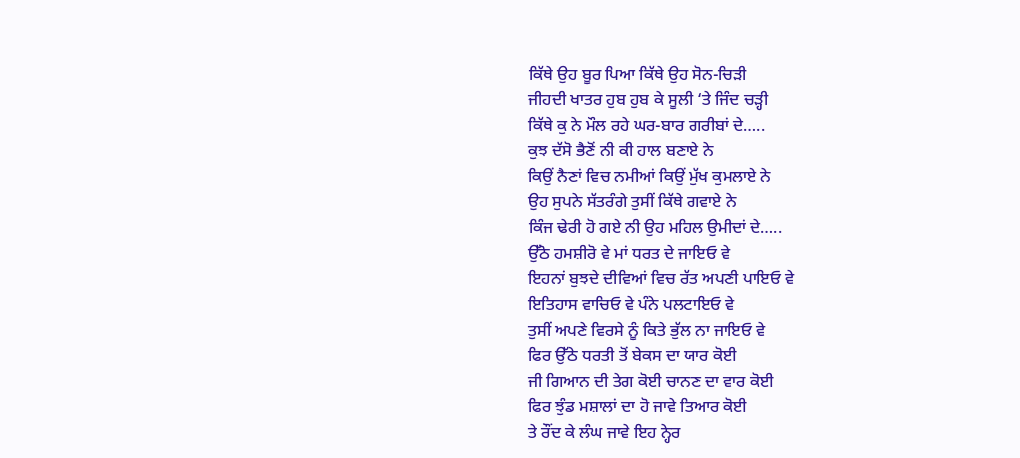ਕਿੱਥੇ ਉਹ ਬੂਰ ਪਿਆ ਕਿੱਥੇ ਉਹ ਸੋਨ-ਚਿੜੀ
ਜੀਹਦੀ ਖਾਤਰ ਹੁਬ ਹੁਬ ਕੇ ਸੂਲੀ ‘ਤੇ ਜਿੰਦ ਚੜ੍ਹੀ
ਕਿੱਥੇ ਕੁ ਨੇ ਮੌਲ ਰਹੇ ਘਰ-ਬਾਰ ਗਰੀਬਾਂ ਦੇ…..
ਕੁਝ ਦੱਸੋ ਭੈਣੋਂ ਨੀ ਕੀ ਹਾਲ ਬਣਾਏ ਨੇ
ਕਿਉਂ ਨੈਣਾਂ ਵਿਚ ਨਮੀਆਂ ਕਿਉਂ ਮੁੱਖ ਕੁਮਲਾਏ ਨੇ
ਉਹ ਸੁਪਨੇ ਸੱਤਰੰਗੇ ਤੁਸੀਂ ਕਿੱਥੇ ਗਵਾਏ ਨੇ
ਕਿੰਜ ਢੇਰੀ ਹੋ ਗਏ ਨੀ ਉਹ ਮਹਿਲ ਉਮੀਦਾਂ ਦੇ…..
ਉੱਠੋ ਹਮਸ਼ੀਰੋ ਵੇ ਮਾਂ ਧਰਤ ਦੇ ਜਾਇਓ ਵੇ
ਇਹਨਾਂ ਬੁਝਦੇ ਦੀਵਿਆਂ ਵਿਚ ਰੱਤ ਅਪਣੀ ਪਾਇਓ ਵੇ
ਇਤਿਹਾਸ ਵਾਚਿਓ ਵੇ ਪੰਨੇ ਪਲਟਾਇਓ ਵੇ
ਤੁਸੀਂ ਅਪਣੇ ਵਿਰਸੇ ਨੂੰ ਕਿਤੇ ਭੁੱਲ ਨਾ ਜਾਇਓ ਵੇ
ਫਿਰ ਉੱਠੇ ਧਰਤੀ ਤੋਂ ਬੇਕਸ ਦਾ ਯਾਰ ਕੋਈ
ਜੀ ਗਿਆਨ ਦੀ ਤੇਗ ਕੋਈ ਚਾਨਣ ਦਾ ਵਾਰ ਕੋਈ
ਫਿਰ ਝੁੰਡ ਮਸ਼ਾਲਾਂ ਦਾ ਹੋ ਜਾਵੇ ਤਿਆਰ ਕੋਈ
ਤੇ ਰੌਂਦ ਕੇ ਲੰਘ ਜਾਵੇ ਇਹ ਨ੍ਹੇਰ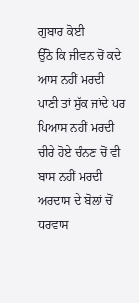ਗੁਬਾਰ ਕੋਈ
ਉੱਠੋ ਕਿ ਜੀਵਨ ਚੋਂ ਕਦੇ ਆਸ ਨਹੀਂ ਮਰਦੀ
ਪਾਣੀ ਤਾਂ ਸੁੱਕ ਜਾਂਦੇ ਪਰ ਪਿਆਸ ਨਹੀਂ ਮਰਦੀ
ਚੀਰੇ ਹੋਏ ਚੰਨਣ ਚੋਂ ਵੀ ਬਾਸ ਨਹੀਂ ਮਰਦੀ
ਅਰਦਾਸ ਦੇ ਬੋਲਾਂ ਚੋਂ ਧਰਵਾਸ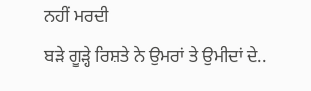ਨਹੀਂ ਮਰਦੀ
ਬੜੇ ਗੂੜ੍ਹੇ ਰਿਸ਼ਤੇ ਨੇ ਉਮਰਾਂ ਤੇ ਉਮੀਦਾਂ ਦੇ..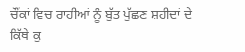ਚੌਂਕਾਂ ਵਿਚ ਰਾਹੀਆਂ ਨੂੰ ਬੁੱਤ ਪੁੱਛਣ ਸ਼ਹੀਦਾਂ ਦੇ
ਕਿੱਥੇ ਕੁ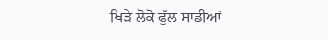ਖਿੜੇ ਲੋਕੋ ਫੁੱਲ ਸਾਡੀਆਂ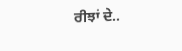ਰੀਝਾਂ ਦੇ..